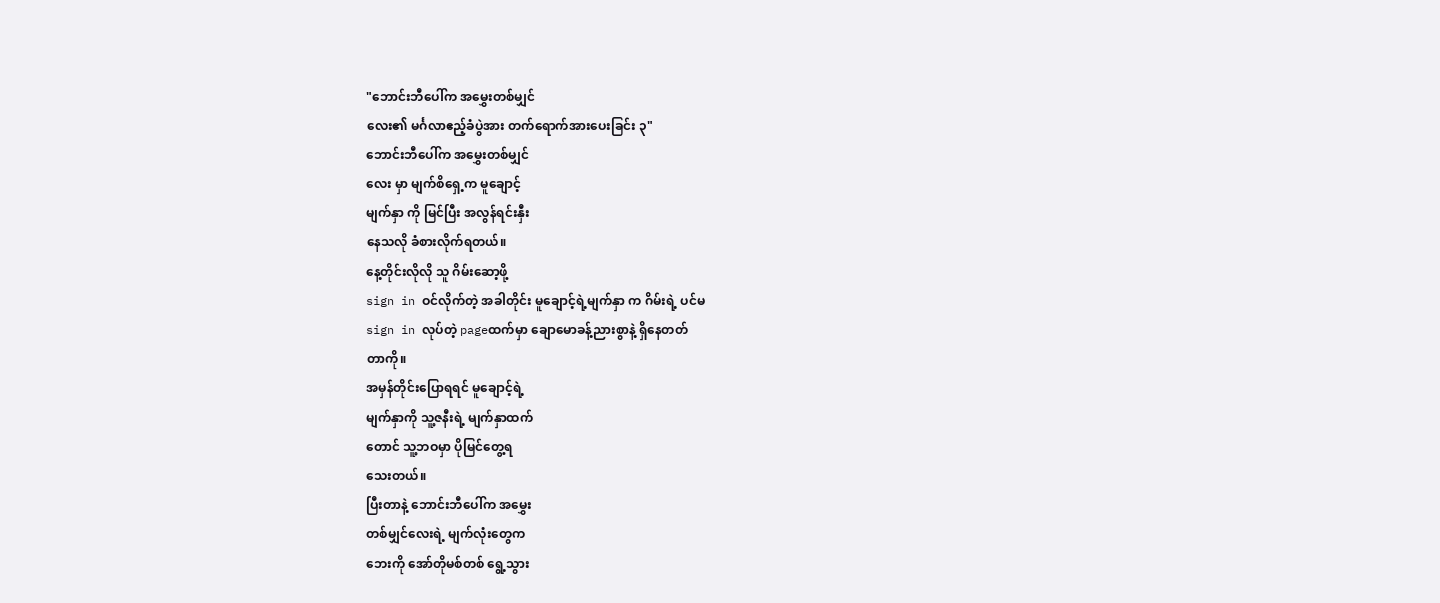"ဘောင်းဘီပေါ်က အမွှေးတစ်မျှင်
လေး၏ မင်္ဂလာဧည့်ခံပွဲအား တက်ရောက်အားပေးခြင်း ၃"
ဘောင်းဘီပေါ်က အမွှေးတစ်မျှင်
လေး မှာ မျက်စိရှေ့က မူချောင့်
မျက်နှာ ကို မြင်ပြီး အလွန်ရင်းနှီး
နေသလို ခံစားလိုက်ရတယ်။
နေ့တိုင်းလိုလို သူ ဂိမ်းဆော့ဖို့
sign in ဝင်လိုက်တဲ့ အခါတိုင်း မူချောင့်ရဲ့မျက်နှာ က ဂိမ်းရဲ့ ပင်မ
sign in လုပ်တဲ့ pageထက်မှာ ချောမောခန့်ညားစွာနဲ့ ရှိနေတတ်
တာကို။
အမှန်တိုင်းပြောရရင် မူချောင့်ရဲ့
မျက်နှာကို သူ့ဇနီးရဲ့ မျက်နှာထက်
တောင် သူ့ဘဝမှာ ပိုမြင်တွေ့ရ
သေးတယ်။
ပြီးတာနဲ့ ဘောင်းဘီပေါ်က အမွှေး
တစ်မျှင်လေးရဲ့ မျက်လုံးတွေက
ဘေးကို အော်တိုမစ်တစ် ရွေ့သွား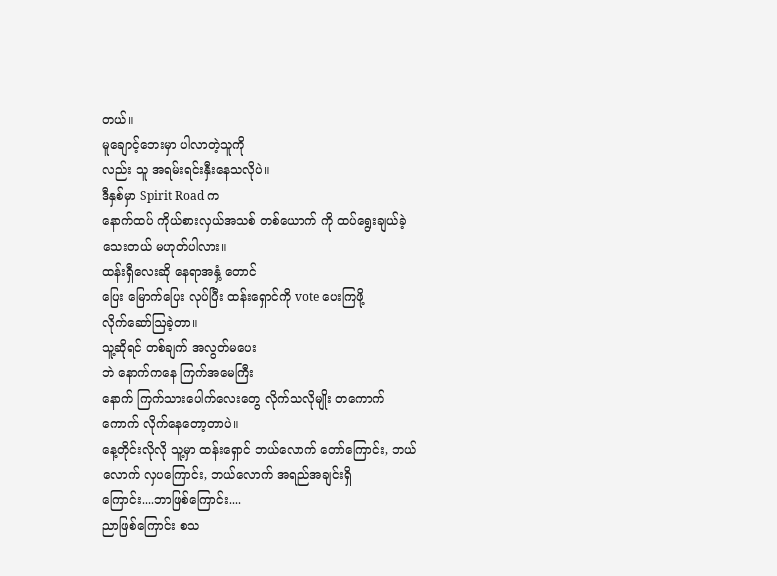တယ်။
မူချောင့်ဘေးမှာ ပါလာတဲ့သူကို
လည်း သူ အရမ်းရင်းနှီးနေသလိုပဲ။
ဒီနှစ်မှာ Spirit Road က
နောက်ထပ် ကိုယ်စားလှယ်အသစ် တစ်ယောက် ကို ထပ်ရွေးချယ်ခဲ့
သေးတယ် မဟုတ်ပါလား။
ထန်းရှီလေးဆို နေရာအနှံ့ တောင်
ပြေး မြောက်ပြေး လုပ်ပြီး ထန်းရှောင်ကို vote ပေးကြဖို့
လိုက်ဆော်ဩခဲ့တာ။
သူ့ဆိုရင် တစ်ချက် အလွတ်မပေး
ဘဲ နောက်ကနေ ကြက်အမေကြီး
နောက် ကြက်သားပေါက်လေးတွေ လိုက်သလိုမျိုး တကောက်ကောက် လိုက်နေတော့တာပဲ။
နေ့တိုင်းလိုလို သူ့မှာ ထန်းရှောင် ဘယ်လောက် တော်ကြောင်း, ဘယ်လောက် လှပကြောင်း, ဘယ်လောက် အရည်အချင်းရှိ
ကြောင်း....ဘာဖြစ်ကြောင်း....
ညာဖြစ်ကြောင်း စသ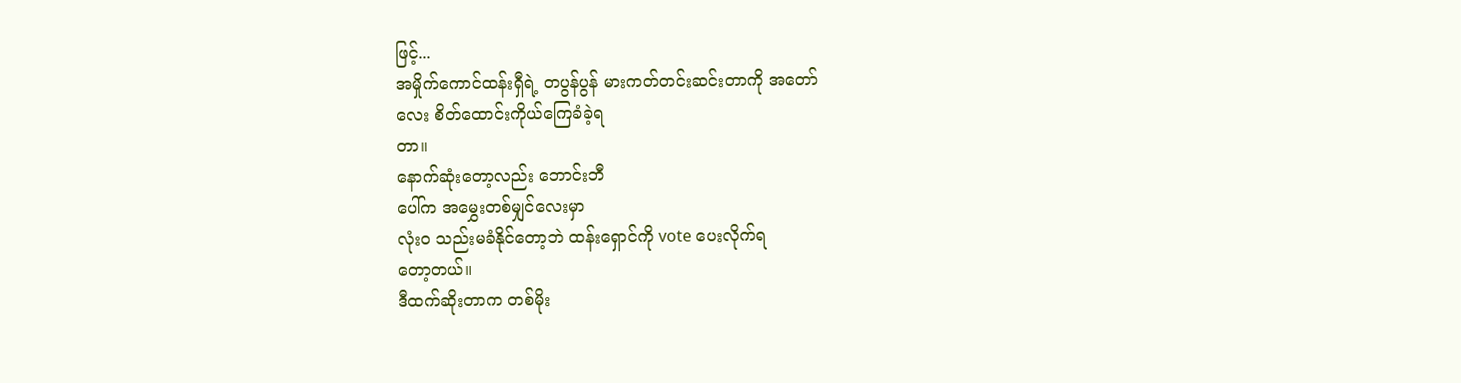ဖြင့်...
အမှိုက်ကောင်ထန်းရှီရဲ့ တပွန်ပွန် မားကတ်တင်းဆင်းတာကို အတော်
လေး စိတ်ထောင်းကိုယ်ကြေခံခဲ့ရ
တာ။
နောက်ဆုံးတော့လည်း ဘောင်းဘီ
ပေါ်က အမွှေးတစ်မျှင်လေးမှာ
လုံးဝ သည်းမခံနိုင်တော့ဘဲ ထန်းရှောင်ကို vote ပေးလိုက်ရ
တော့တယ်။
ဒီထက်ဆိုးတာက တစ်မိုး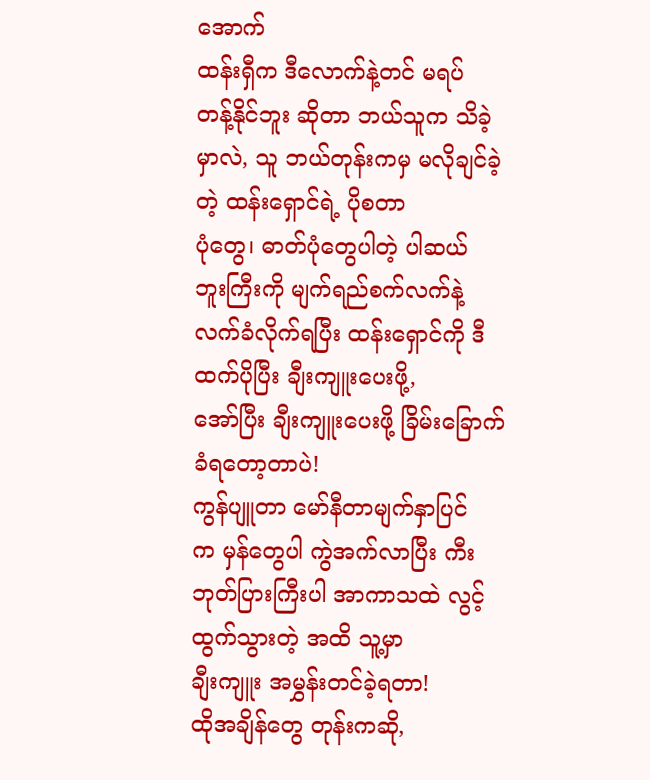အောက်
ထန်းရှီက ဒီလောက်နဲ့တင် မရပ်
တန့်နိုင်ဘူး ဆိုတာ ဘယ်သူက သိခဲ့မှာလဲ, သူ ဘယ်တုန်းကမှ မလိုချင်ခဲ့တဲ့ ထန်းရှောင်ရဲ့ ပိုစတာ
ပုံတွေ၊ ဓာတ်ပုံတွေပါတဲ့ ပါဆယ်
ဘူးကြီးကို မျက်ရည်စက်လက်နဲ့ လက်ခံလိုက်ရပြီး ထန်းရှောင်ကို ဒီထက်ပိုပြီး ချီးကျူးပေးဖို့,
အော်ပြီး ချီးကျူးပေးဖို့ ခြိမ်းခြောက် ခံရတော့တာပဲ!
ကွန်ပျူတာ မော်နီတာမျက်နှာပြင်
က မှန်တွေပါ ကွဲအက်လာပြီး ကီးဘုတ်ပြားကြီးပါ အာကာသထဲ လွင့်ထွက်သွားတဲ့ အထိ သူ့မှာ
ချီးကျူး အမွှန်းတင်ခဲ့ရတာ!
ထိုအချိန်တွေ တုန်းကဆို,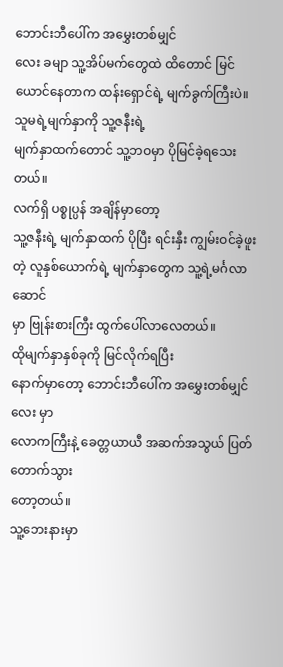ဘောင်းဘီပေါ်က အမွှေးတစ်မျှင်
လေး ခမျာ သူ့အိပ်မက်တွေထဲ ထိတောင် မြင်ယောင်နေတာက ထန်းရှောင်ရဲ့ မျက်ခွက်ကြီးပဲ။
သူမရဲ့မျက်နှာကို သူ့ဇနီးရဲ့
မျက်နှာထက်တောင် သူ့ဘဝမှာ ပိုမြင်ခဲ့ရသေးတယ်။
လက်ရှိ ပစ္စုပ္ပန် အချိန်မှာတော့
သူ့ဇနီးရဲ့ မျက်နှာထက် ပိုပြီး ရင်းနှီး ကျွမ်းဝင်ခဲ့ဖူးတဲ့ လူနှစ်ယောက်ရဲ့ မျက်နှာတွေက သူ့ရဲ့မင်္ဂလာဆောင်
မှာ ဗြုန်းစားကြီး ထွက်ပေါ်လာလေတယ်။
ထိုမျက်နှာနှစ်ခုကို မြင်လိုက်ရပြီး
နောက်မှာတော့ ဘောင်းဘီပေါ်က အမွှေးတစ်မျှင်လေး မှာ
လောကကြီးနဲ့ ခေတ္တယာယီ အဆက်အသွယ် ပြတ်တောက်သွား
တော့တယ်။
သူ့ဘေးနားမှာ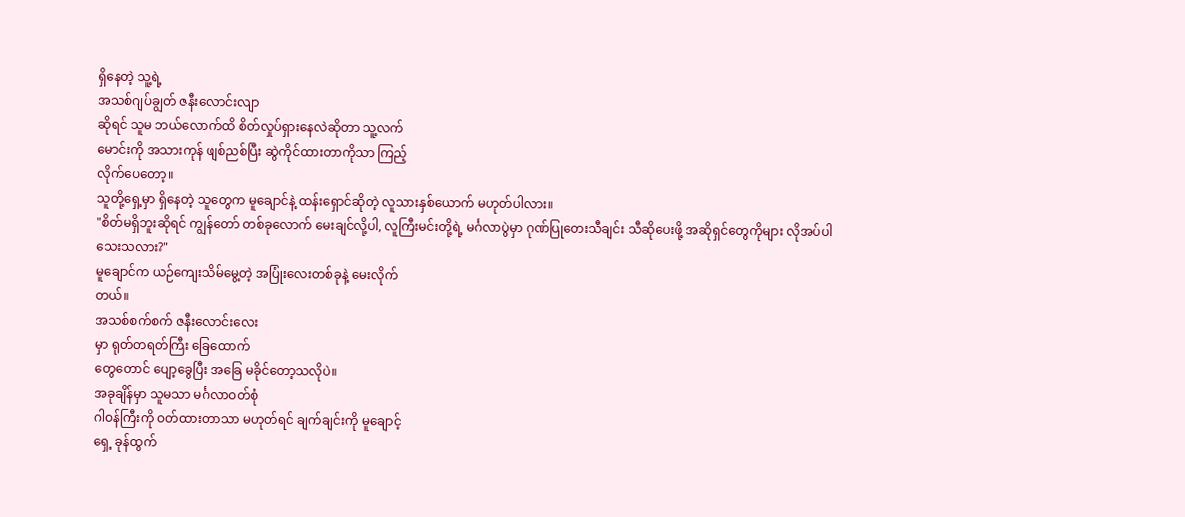ရှိနေတဲ့ သူ့ရဲ့
အသစ်ဂျပ်ချွတ် ဇနီးလောင်းလျာ
ဆိုရင် သူမ ဘယ်လောက်ထိ စိတ်လှုပ်ရှားနေလဲဆိုတာ သူ့လက်
မောင်းကို အသားကုန် ဖျစ်ညစ်ပြီး ဆွဲကိုင်ထားတာကိုသာ ကြည့်
လိုက်ပေတော့။
သူတို့ရှေ့မှာ ရှိနေတဲ့ သူတွေက မူချောင်နဲ့ ထန်းရှောင်ဆိုတဲ့ လူသားနှစ်ယောက် မဟုတ်ပါလား။
"စိတ်မရှိဘူးဆိုရင် ကျွန်တော် တစ်ခုလောက် မေးချင်လို့ပါ, လူကြီးမင်းတို့ရဲ့ မင်္ဂလာပွဲမှာ ဂုဏ်ပြုတေးသီချင်း သီဆိုပေးဖို့ အဆိုရှင်တွေကိုများ လိုအပ်ပါ
သေးသလား?"
မူချောင်က ယဉ်ကျေးသိမ်မွေ့တဲ့ အပြုံးလေးတစ်ခုနဲ့ မေးလိုက်
တယ်။
အသစ်စက်စက် ဇနီးလောင်းလေး
မှာ ရုတ်တရတ်ကြီး ခြေထောက်
တွေတောင် ပျော့ခွေပြီး အခြေ မခိုင်တော့သလိုပဲ။
အခုချိန်မှာ သူမသာ မင်္ဂလာဝတ်စုံ
ဂါဝန်ကြီးကို ဝတ်ထားတာသာ မဟုတ်ရင် ချက်ချင်းကို မူချောင့်
ရှေ့ ခုန်ထွက်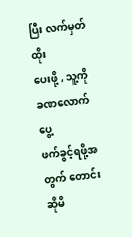ပြီး လက်မှတ်ထိုး
ပေးဖို့ , သူ့ကို ခဏလောက် ပွေ့
ဖက်ခွင့်ရဖို့အတွက် တောင်းဆိုမိ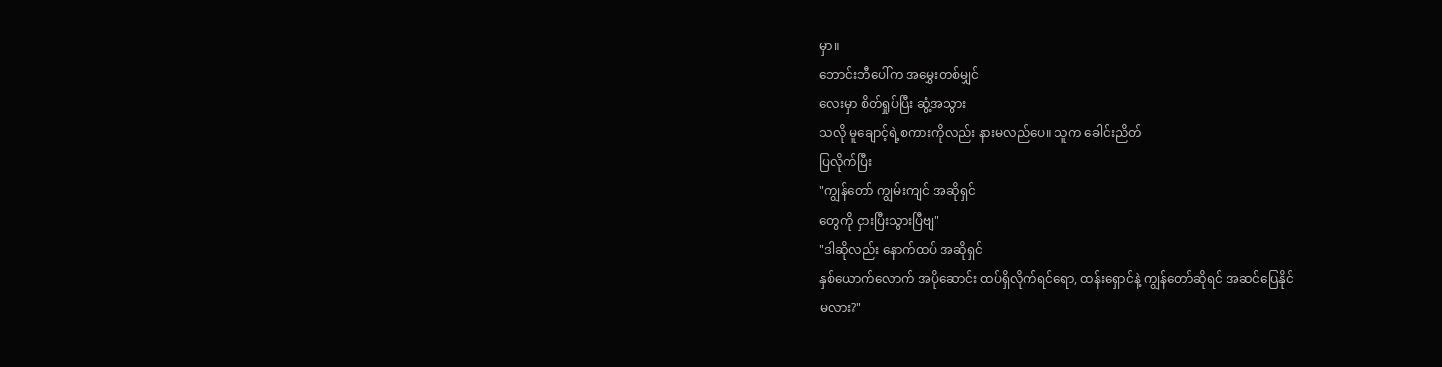မှာ။
ဘောင်းဘီပေါ်က အမွှေးတစ်မျှင်
လေးမှာ စိတ်ရှုပ်ပြီး ဆွံ့အသွား
သလို မူချောင့်ရဲ့စကားကိုလည်း နားမလည်ပေ။ သူက ခေါင်းညိတ်
ပြလိုက်ပြီး
"ကျွန်တော် ကျွမ်းကျင် အဆိုရှင်
တွေကို ငှားပြီးသွားပြီဗျ"
"ဒါဆိုလည်း နောက်ထပ် အဆိုရှင်
နှစ်ယောက်လောက် အပိုဆောင်း ထပ်ရှိလိုက်ရင်ရော, ထန်းရှောင်နဲ့ ကျွန်တော်ဆိုရင် အဆင်ပြေနိုင်
မလား?"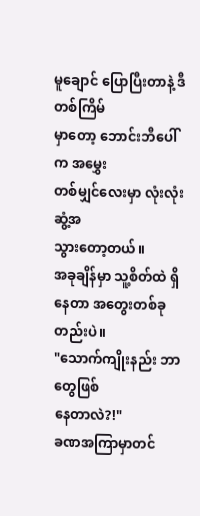မူချောင် ပြောပြီးတာနဲ့ ဒီတစ်ကြိမ်
မှာတော့ ဘောင်းဘီပေါ်က အမွှေး
တစ်မျှင်လေးမှာ လုံးလုံး ဆွံ့အ
သွားတော့တယ်။
အခုချိန်မှာ သူ့စိတ်ထဲ ရှိနေတာ အတွေးတစ်ခုတည်းပဲ။
"သောက်ကျိုးနည်း ဘာတွေဖြစ်
နေတာလဲ?!"
ခဏအကြာမှာတင်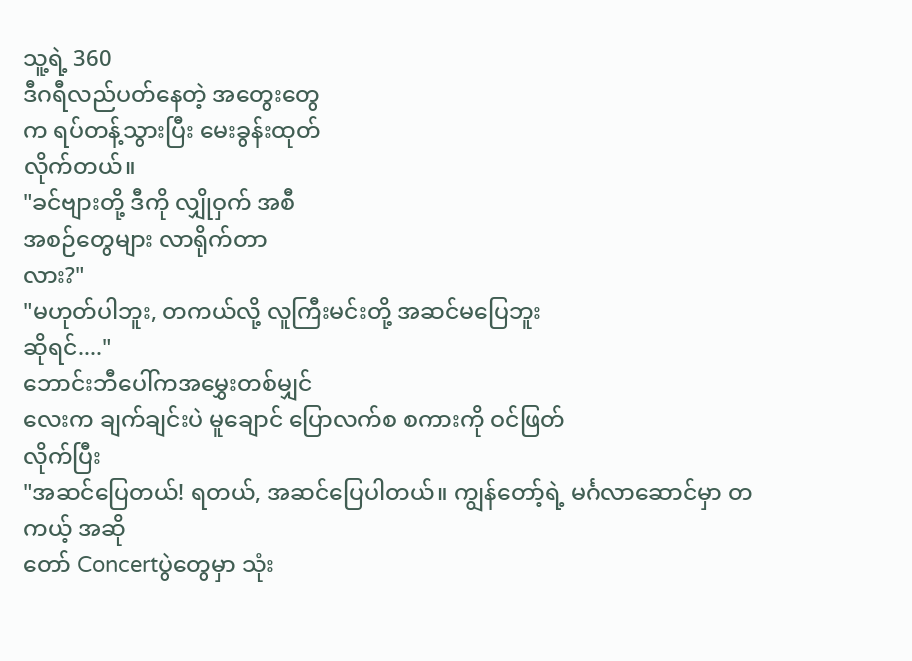သူ့ရဲ့ 360
ဒီဂရီလည်ပတ်နေတဲ့ အတွေးတွေ
က ရပ်တန့်သွားပြီး မေးခွန်းထုတ်
လိုက်တယ်။
"ခင်ဗျားတို့ ဒီကို လျှိုဝှက် အစီ
အစဉ်တွေများ လာရိုက်တာ
လား?"
"မဟုတ်ပါဘူး, တကယ်လို့ လူကြီးမင်းတို့ အဆင်မပြေဘူး
ဆိုရင်...."
ဘောင်းဘီပေါ်ကအမွှေးတစ်မျှင်
လေးက ချက်ချင်းပဲ မူချောင် ပြောလက်စ စကားကို ဝင်ဖြတ်
လိုက်ပြီး
"အဆင်ပြေတယ်! ရတယ်, အဆင်ပြေပါတယ်။ ကျွန်တော့်ရဲ့ မင်္ဂလာဆောင်မှာ တကယ့် အဆို
တော် Concertပွဲတွေမှာ သုံး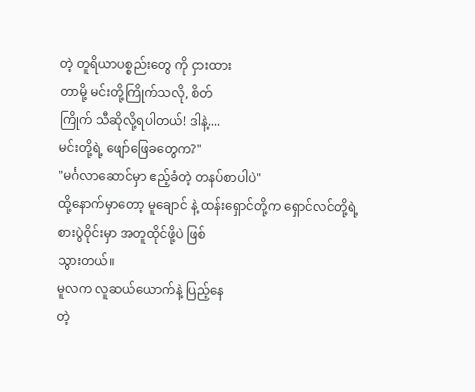တဲ့ တူရိယာပစ္စည်းတွေ ကို ငှားထား
တာမို့ မင်းတို့ကြိုက်သလို, စိတ်
ကြိုက် သီဆိုလို့ရပါတယ်! ဒါနဲ့....
မင်းတို့ရဲ့ ဖျော်ဖြေခတွေက?"
"မင်္ဂလာဆောင်မှာ ဧည့်ခံတဲ့ တနပ်စာပါပဲ"
ထို့နောက်မှာတော့ မူချောင် နဲ့ ထန်းရှောင်တို့က ရှောင်လင်တို့ရဲ့
စားပွဲဝိုင်းမှာ အတူထိုင်ဖို့ပဲ ဖြစ်
သွားတယ်။
မူလက လူဆယ်ယောက်နဲ့ ပြည့်နေ
တဲ့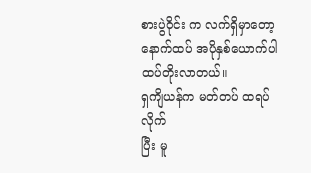စားပွဲဝိုင်း က လက်ရှိမှာတော့
နောက်ထပ် အပိုနှစ်ယောက်ပါ ထပ်တိုးလာတယ်။
ရှကျိယန်က မတ်တပ် ထရပ်လိုက်
ပြီး မူ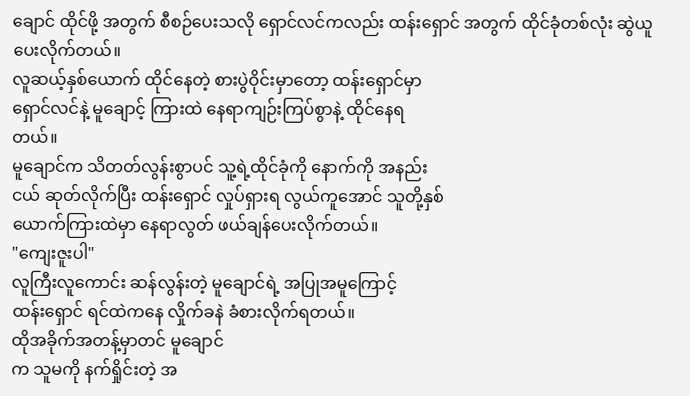ချောင် ထိုင်ဖို့ အတွက် စီစဉ်ပေးသလို ရှောင်လင်ကလည်း ထန်းရှောင် အတွက် ထိုင်ခုံတစ်လုံး ဆွဲယူပေးလိုက်တယ်။
လူဆယ့်နှစ်ယောက် ထိုင်နေတဲ့ စားပွဲဝိုင်းမှာတော့ ထန်းရှောင်မှာ
ရှောင်လင်နဲ့ မူချောင့် ကြားထဲ နေရာကျဉ်းကြပ်စွာနဲ့ ထိုင်နေရ
တယ်။
မူချောင်က သိတတ်လွန်းစွာပင် သူ့ရဲ့ထိုင်ခုံကို နောက်ကို အနည်း
ငယ် ဆုတ်လိုက်ပြီး ထန်းရှောင် လှုပ်ရှားရ လွယ်ကူအောင် သူတို့နှစ်
ယောက်ကြားထဲမှာ နေရာလွတ် ဖယ်ချန်ပေးလိုက်တယ်။
"ကျေးဇူးပါ"
လူကြီးလူကောင်း ဆန်လွန်းတဲ့ မူချောင်ရဲ့ အပြုအမူကြောင့်
ထန်းရှောင် ရင်ထဲကနေ လှိုက်ခနဲ ခံစားလိုက်ရတယ်။
ထိုအခိုက်အတန့်မှာတင် မူချောင်
က သူမကို နက်ရှိုင်းတဲ့ အ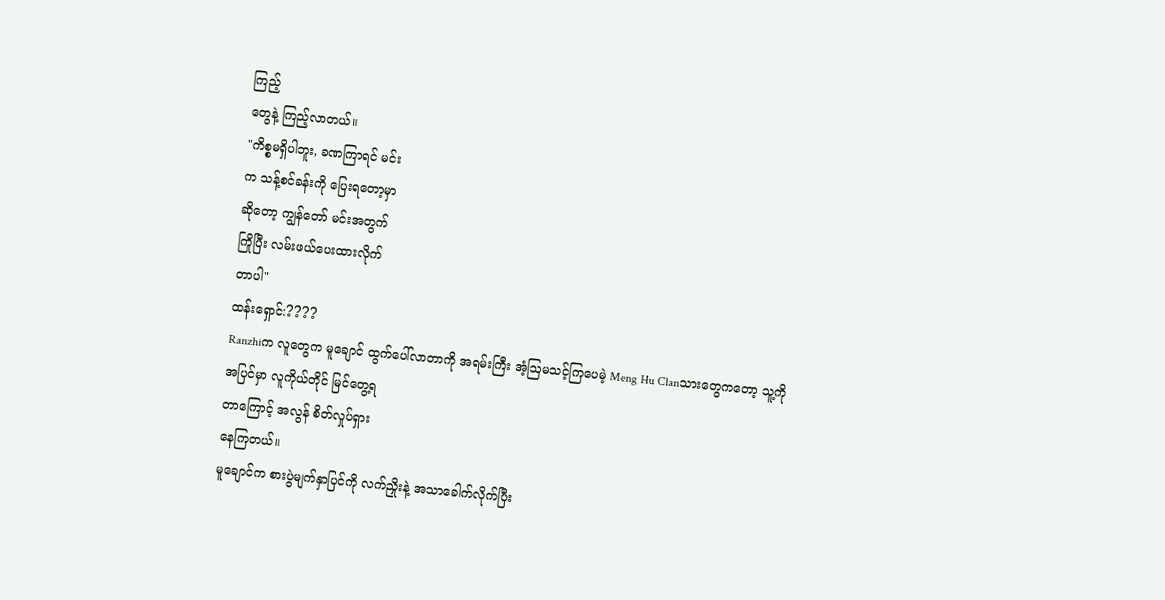ကြည့်
တွေနဲ့ ကြည့်လာတယ်။
"ကိစ္စမရှိပါဘူး, ခဏကြာရင် မင်း
က သန့်စင်ခန်းကို ပြေးရတော့မှာ
ဆိုတော့ ကျွန်တော် မင်းအတွက်
ကြိုပြီး လမ်းဖယ်ပေးထားလိုက်
တာပါ"
ထန်းရှောင်:????
Ranzhiက လူတွေက မူချောင် ထွက်ပေါ်လာတာကို အရမ်းကြီး အံ့ဩမသင့်ကြပေမဲ့ Meng Hu Clanသားတွေကတော့ သူ့ကို
အပြင်မှာ လူကိုယ်တိုင် မြင်တွေ့ရ
တာကြောင့် အလွန် စိတ်လှုပ်ရှား
နေကြတယ်။
မူချောင်က စားပွဲမျက်နှာပြင်ကို လက်ညှိုးနဲ့ အသာခေါက်လိုက်ပြီး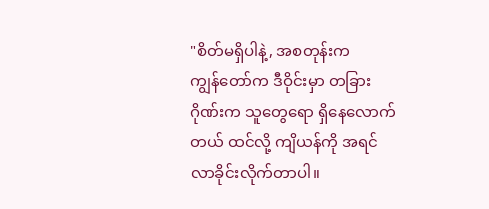"စိတ်မရှိပါနဲ့, အစတုန်းက
ကျွန်တော်က ဒီဝိုင်းမှာ တခြား
ဂိုဏ်းက သူတွေရော ရှိနေလောက်
တယ် ထင်လို့ ကျိယန်ကို အရင်
လာခိုင်းလိုက်တာပါ။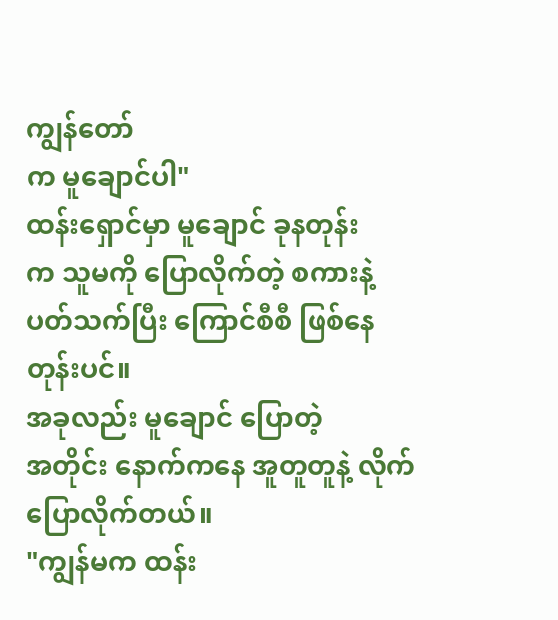ကျွန်တော်
က မူချောင်ပါ"
ထန်းရှောင်မှာ မူချောင် ခုနတုန်း
က သူမကို ပြောလိုက်တဲ့ စကားနဲ့ ပတ်သက်ပြီး ကြောင်စီစီ ဖြစ်နေ
တုန်းပင်။
အခုလည်း မူချောင် ပြောတဲ့
အတိုင်း နောက်ကနေ အူတူတူနဲ့ လိုက်ပြောလိုက်တယ်။
"ကျွန်မက ထန်း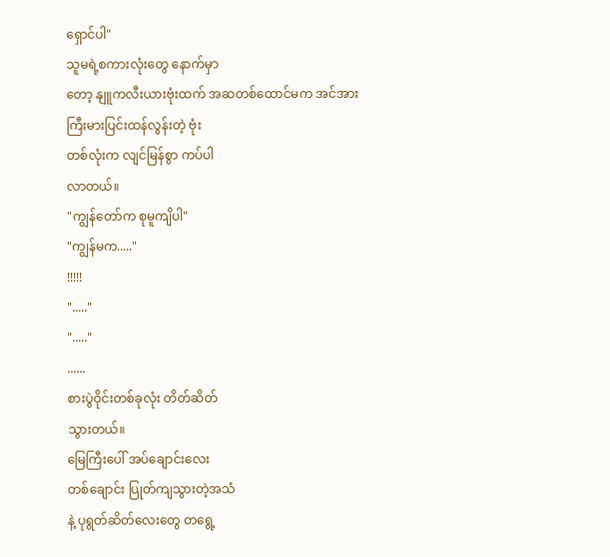ရှောင်ပါ"
သူမရဲ့စကားလုံးတွေ နောက်မှာ
တော့ နျူကလီးယားဗုံးထက် အဆတစ်ထောင်မက အင်အား
ကြီးမားပြင်းထန်လွန်းတဲ့ ဗုံး
တစ်လုံးက လျင်မြန်စွာ ကပ်ပါ
လာတယ်။
"ကျွန်တော်က စုမူကျိပါ"
"ကျွန်မက....."
!!!!!
"....."
"....."
......
စားပွဲဝိုင်းတစ်ခုလုံး တိတ်ဆိတ်
သွားတယ်။
မြေကြီးပေါ် အပ်ချောင်းလေး
တစ်ချောင်း ပြုတ်ကျသွားတဲ့အသံ
နဲ့ ပုရွတ်ဆိတ်လေးတွေ တရွေ့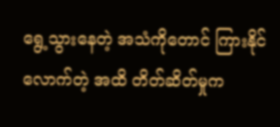ရွေ့သွားနေတဲ့ အသံကိုတောင် ကြားနိုင်လောက်တဲ့ အထိ တိတ်ဆိတ်မှုက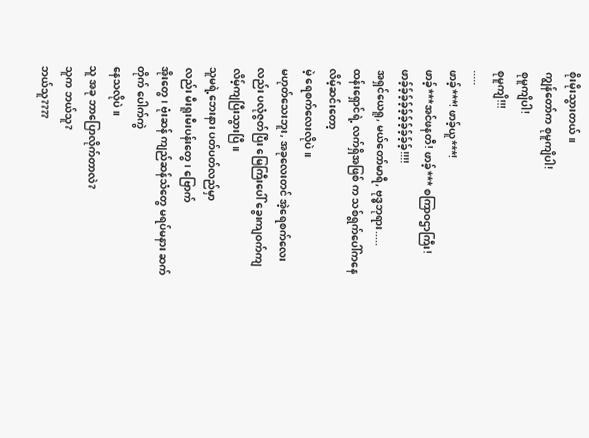စိုးမိုးသွားတယ်။
ကျွန်တော်က စုမူကျိပါ!
စုမူကျိပါ!
စုမူကျိ!!!
.....
ဖာခ့်***! ဖာခ့်ယူ***!
ဖာခ့်***အင်ဖနတီ! ဖာခ့်*** စကြာဝဌာကြီး!
ဖာခ့်ခ့်ခ့်ခ့်ခ့်ခ့်ခ့်ခ့်ခ့်ခ့်!!!!
အရှင်ယေရူ, မယ်တော်မာရီ, ဗုဒ္ဓဘုရား.....
ထန်းရှောင်ရဲ့ လက်ရှိအဖြစ် က သစ်ရွက်ပေါ်ကနေ လိမ့်ဆင်းတော့
မဲ့ ရေစက်လေးလိုပဲ။
မဟုတ်သေးဘူး, အခုလေးတင် အဲ့ရေစက်လေးလည်း ပလုံဇွတ်ပြီး မြေကြီးပေါ် ခွေးကျဝက်ကျ လိမ့်ကျပြီးသွားပြီ။
သူမရဲ့ဘေးနား ပတ်ပတ်လည်မှာ
လည်း မီးရူးမီးပန်းတွေ၊ ဗြောက်
အိုးတွေ၊ ဗုံးဆန် ကျည်ဆန်သံတွေ မရပ်မနား ဆက်တိုက် ပေါက်ကွဲ
နေသလိုပဲ။
သူ အခု ဘာပြောလိုက်တာလဲ?
သူက ဘယ်သူ?
ဘယ်သူ????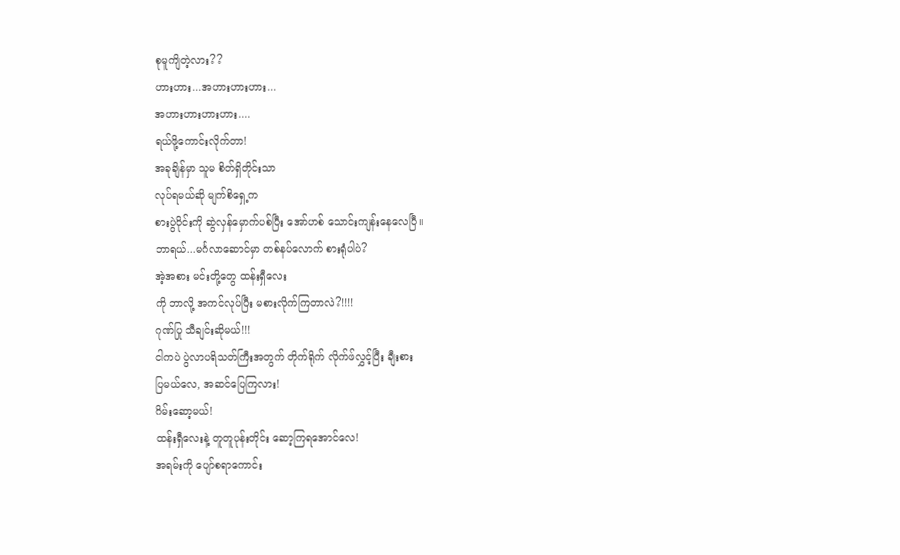စုမူကျိတဲ့လား??
ဟားဟား...အဟားဟားဟား...
အဟားဟားဟားဟား....
ရယ်ဖို့ကောင်းလိုက်တာ!
အခုချိန်မှာ သူမ စိတ်ရှိတိုင်းသာ
လုပ်ရမယ်ဆို မျက်စိရှေ့က
စားပွဲဝိုင်းကို ဆွဲလှန်မှောက်ပစ်ပြီး အော်ဟစ် သောင်းကျန်းနေလေပြီ။
ဘာရယ်...မင်္ဂလာဆောင်မှာ တစ်နပ်လောက် စားရုံပါပဲ?
အဲ့အစား မင်းတို့တွေ ထန်းရှီလေး
ကို ဘာလို့ အကင်လုပ်ပြီး မစားလိုက်ကြတာလဲ?!!!!
ဂုဏ်ပြု သီချင်းဆိုမယ်!!!
ငါကပဲ ပွဲလာပရိသတ်ကြီးအတွက် တိုက်ရိုက် လိုက်ဖ်လွှင့်ပြီး ချီးစား
ပြမယ်လေ, အဆင်ပြေကြလား!
ဂိမ်းဆော့မယ်!
ထန်းရှီလေးနဲ့ တူတူပုန်းတိုင်း ဆော့ကြရအောင်လေ!
အရမ်းကို ပျော်စရာကောင်း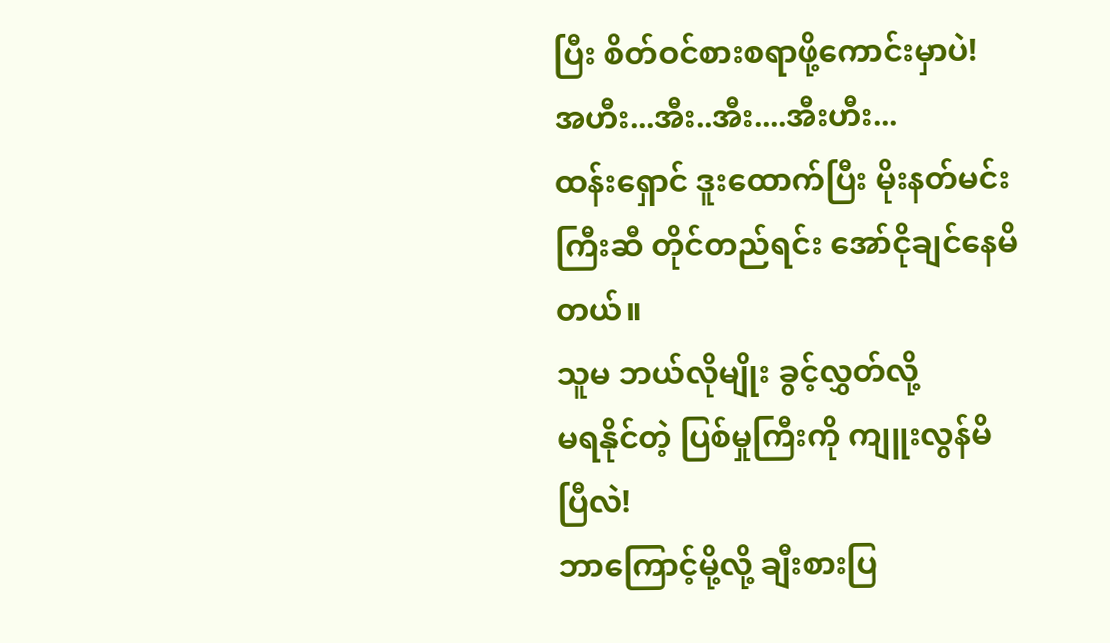ပြီး စိတ်ဝင်စားစရာဖို့ကောင်းမှာပဲ!
အဟီး...အီး..အီး....အီးဟီး...
ထန်းရှောင် ဒူးထောက်ပြီး မိုးနတ်မင်းကြီးဆီ တိုင်တည်ရင်း အော်ငိုချင်နေမိတယ်။
သူမ ဘယ်လိုမျိုး ခွင့်လွှတ်လို့
မရနိုင်တဲ့ ပြစ်မှုကြီးကို ကျူးလွန်မိ
ပြီလဲ!
ဘာကြောင့်မို့လို့ ချီးစားပြ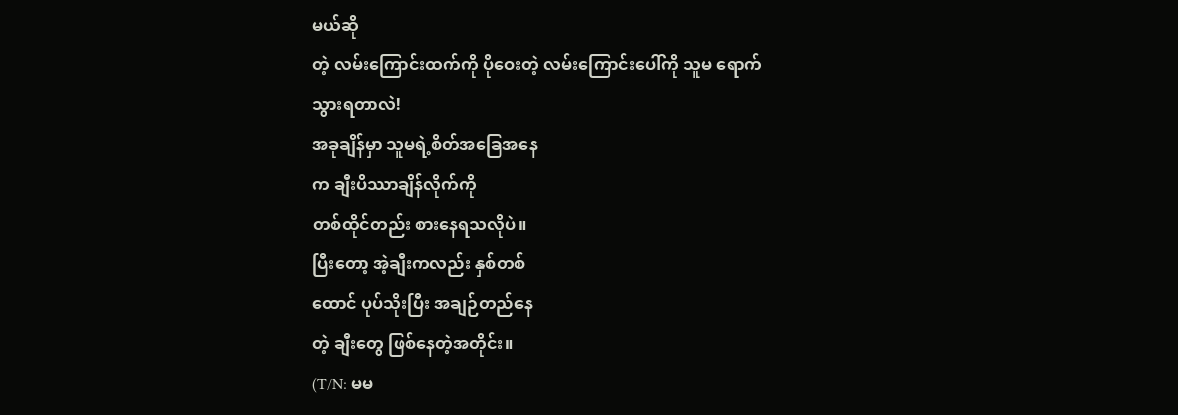မယ်ဆို
တဲ့ လမ်းကြောင်းထက်ကို ပိုဝေးတဲ့ လမ်းကြောင်းပေါ်ကို သူမ ရောက်
သွားရတာလဲ!
အခုချိန်မှာ သူမရဲ့စိတ်အခြေအနေ
က ချီးပိဿာချိန်လိုက်ကို
တစ်ထိုင်တည်း စားနေရသလိုပဲ။
ပြီးတော့ အဲ့ချီးကလည်း နှစ်တစ်
ထောင် ပုပ်သိုးပြီး အချဉ်တည်နေ
တဲ့ ချီးတွေ ဖြစ်နေတဲ့အတိုင်း။
(T/N: မမ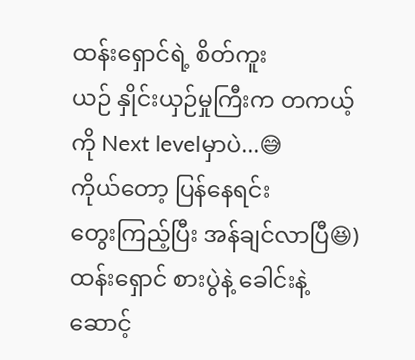ထန်းရှောင်ရဲ့ စိတ်ကူး
ယဉ် နှိုင်းယှဉ်မှုကြီးက တကယ့်
ကို Next levelမှာပဲ...😅
ကိုယ်တော့ ပြန်နေရင်း
တွေးကြည့်ပြီး အန်ချင်လာပြီ😆)
ထန်းရှောင် စားပွဲနဲ့ ခေါင်းနဲ့
ဆောင့်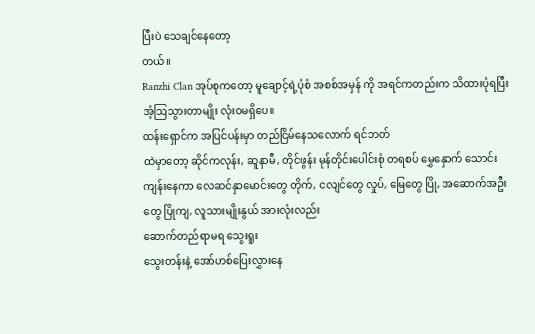ပြီးပဲ သေချင်နေတော့
တယ်။
Ranzhi Clan အုပ်စုကတော့ မူချောင့်ရဲ့ပုံစံ အစစ်အမှန် ကို အရင်ကတည်းက သိထားပုံရပြီး အံ့ဩသွားတာမျိုး လုံးဝမရှိပေ။
ထန်းရှောင်က အပြင်ပန်းမှာ တည်ငြိမ်နေသလောက် ရင်ဘတ်
ထဲမှာတော့ ဆိုင်ကလုန်း, ဆူနာမီ, တိုင်ဖွန်း မုန်တိုင်းပေါင်းစုံ တရစပ် မွှေနှောက် သောင်းကျန်းနေကာ လေဆင်နှာမောင်းတွေ တိုက်, ငလျင်တွေ လှုပ်, မြေတွေ ပြို, အဆောက်အဦးတွေ ပြိုကျ, လူသားမျိုးနွယ် အားလုံးလည်း
ဆောက်တည်ရာမရ သွေးရူး
သွေးတန်းနဲ့ အော်ဟစ်ပြေးလွှားနေ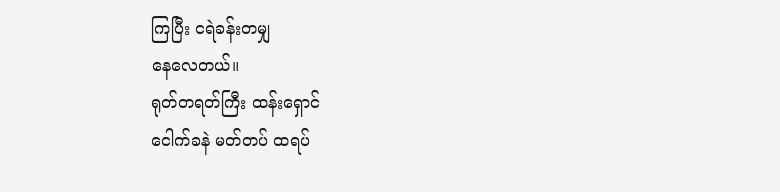ကြပြီး ငရဲခန်းတမျှ
နေလေတယ်။
ရုတ်တရတ်ကြီး ထန်းရှောင်
ငေါက်ခနဲ မတ်တပ် ထရပ်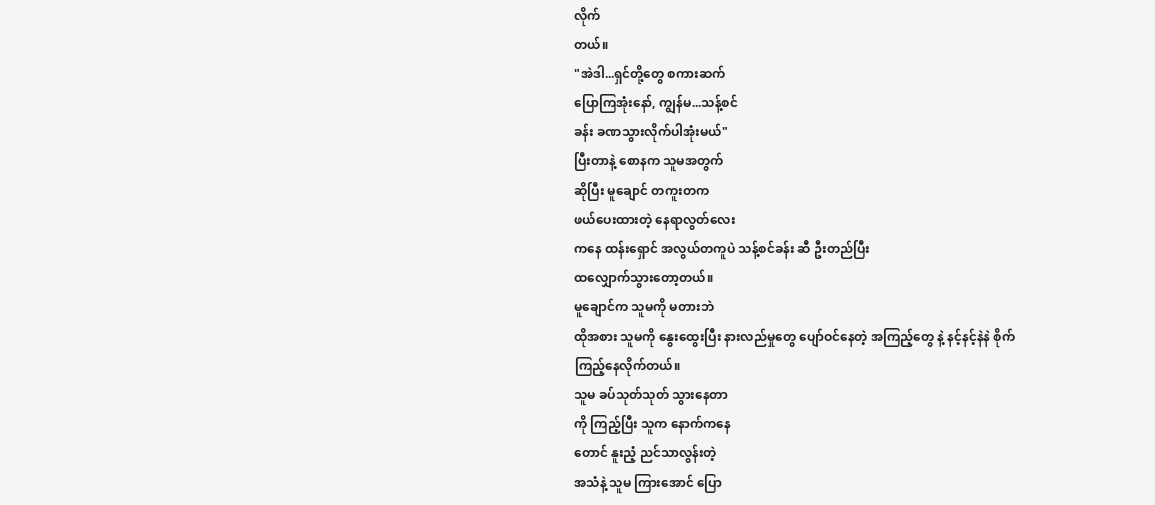လိုက်
တယ်။
"အဲဒါ...ရှင်တို့တွေ စကားဆက်
ပြောကြအုံးနော်, ကျွန်မ...သန့်စင်
ခန်း ခဏသွားလိုက်ပါအုံးမယ်"
ပြီးတာနဲ့ စောနက သူမအတွက်
ဆိုပြီး မူချောင် တကူးတက
ဖယ်ပေးထားတဲ့ နေရာလွတ်လေး
ကနေ ထန်းရှောင် အလွယ်တကူပဲ သန့်စင်ခန်း ဆီ ဦးတည်ပြီး
ထလျှောက်သွားတော့တယ်။
မူချောင်က သူမကို မတားဘဲ
ထိုအစား သူမကို နွေးထွေးပြီး နားလည်မှုတွေ ပျော်ဝင်နေတဲ့ အကြည့်တွေ နဲ့ နင့်နင့်နဲနဲ စိုက်
ကြည့်နေလိုက်တယ်။
သူမ ခပ်သုတ်သုတ် သွားနေတာ
ကို ကြည့်ပြီး သူက နောက်ကနေ
တောင် နူးညံ့ ညင်သာလွန်းတဲ့
အသံနဲ့ သူမ ကြားအောင် ပြော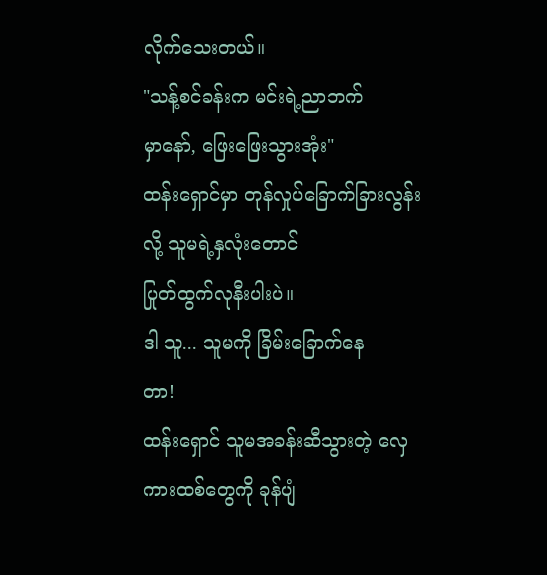လိုက်သေးတယ်။
"သန့်စင်ခန်းက မင်းရဲ့ညာဘက်
မှာနော်, ဖြေးဖြေးသွားအုံး"
ထန်းရှောင်မှာ တုန်လှုပ်ခြောက်ခြားလွန်းလို့ သူမရဲ့နှလုံးတောင်
ပြုတ်ထွက်လုနီးပါးပဲ။
ဒါ သူ... သူမကို ခြိမ်းခြောက်နေ
တာ!
ထန်းရှောင် သူမအခန်းဆီသွားတဲ့ လှေကားထစ်တွေကို ခုန်ပျံ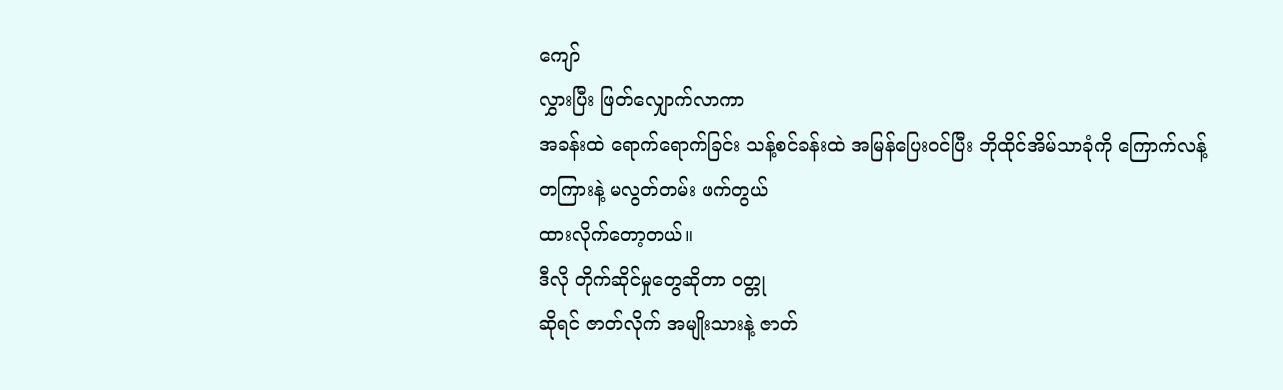ကျော်
လွှားပြီး ဖြတ်လျှောက်လာကာ
အခန်းထဲ ရောက်ရောက်ခြင်း သန့်စင်ခန်းထဲ အမြန်ပြေးဝင်ပြီး ဘိုထိုင်အိမ်သာခုံကို ကြောက်လန့်
တကြားနဲ့ မလွတ်တမ်း ဖက်တွယ်
ထားလိုက်တော့တယ်။
ဒီလို တိုက်ဆိုင်မှုတွေဆိုတာ ဝတ္တု
ဆိုရင် ဇာတ်လိုက် အမျိုးသားနဲ့ ဇာတ်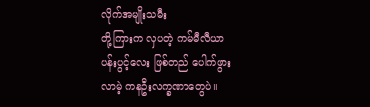လိုက်အမျိုးသမီး
တို့ကြားက လှပတဲ့ ကမ်မီလီယာ
ပန်းပွင့်လေး ဖြစ်တည် ပေါက်ဖွား
လာမဲ့ ကနဦးလက္ခဏာတွေပဲ။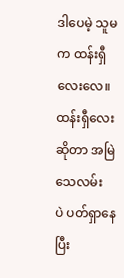ဒါပေမဲ့ သူမက ထန်းရှီလေးလေ။
ထန်းရှီလေးဆိုတာ အမြဲသေလမ်း
ပဲ ပတ်ရှာနေပြီး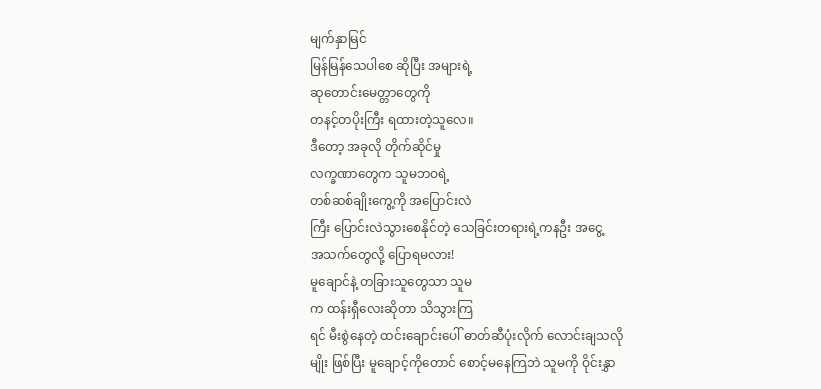မျက်နှာမြင်
မြန်မြန်သေပါစေ ဆိုပြီး အများရဲ့
ဆုတောင်းမေတ္တာတွေကို
တနင့်တပိုးကြီး ရထားတဲ့သူလေ။
ဒီတော့ အခုလို တိုက်ဆိုင်မှု
လက္ခဏာတွေက သူမဘဝရဲ့
တစ်ဆစ်ချိုးကွေ့ကို အပြောင်းလဲ
ကြီး ပြောင်းလဲသွားစေနိုင်တဲ့ သေခြင်းတရားရဲ့ကနဦး အငွေ့
အသက်တွေလို့ ပြောရမလား!
မူချောင်နဲ့ တခြားသူတွေသာ သူမ
က ထန်းရှီလေးဆိုတာ သိသွားကြ
ရင် မီးစွဲနေတဲ့ ထင်းချောင်းပေါ် ဓာတ်ဆီပုံးလိုက် လောင်းချသလို
မျိုး ဖြစ်ပြီး မူချောင့်ကိုတောင် စောင့်မနေကြဘဲ သူမကို ဝိုင်းနွှာ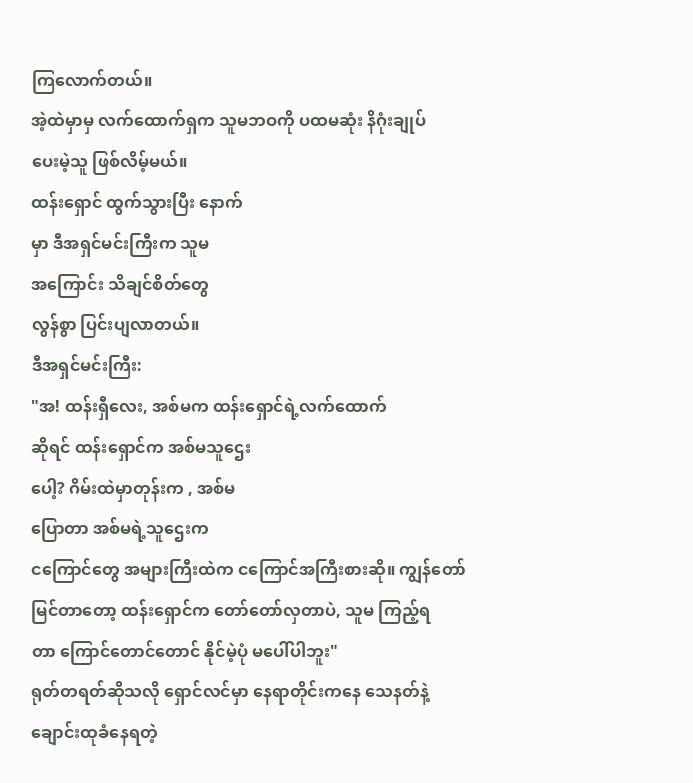ကြလောက်တယ်။
အဲ့ထဲမှာမှ လက်ထောက်ရှက သူမဘဝကို ပထမဆုံး နိဂုံးချုပ်
ပေးမဲ့သူ ဖြစ်လိမ့်မယ်။
ထန်းရှောင် ထွက်သွားပြီး နောက်
မှာ ဒီအရှင်မင်းကြီးက သူမ
အကြောင်း သိချင်စိတ်တွေ
လွန်စွာ ပြင်းပျလာတယ်။
ဒီအရှင်မင်းကြီး:
"အ! ထန်းရှီလေး, အစ်မက ထန်းရှောင်ရဲ့လက်ထောက်
ဆိုရင် ထန်းရှောင်က အစ်မသူဌေး
ပေါ့? ဂိမ်းထဲမှာတုန်းက , အစ်မ
ပြောတာ အစ်မရဲ့သူဌေးက
ငကြောင်တွေ အများကြီးထဲက ငကြောင်အကြီးစားဆို။ ကျွန်တော်
မြင်တာတော့ ထန်းရှောင်က တော်တော်လှတာပဲ, သူမ ကြည့်ရ
တာ ကြောင်တောင်တောင် နိုင်မဲ့ပုံ မပေါ်ပါဘူး"
ရုတ်တရတ်ဆိုသလို ရှောင်လင်မှာ နေရာတိုင်းကနေ သေနတ်နဲ့
ချောင်းထုခံနေရတဲ့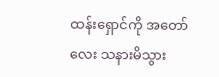ထန်းရှောင်ကို အတော်လေး သနားမိသွား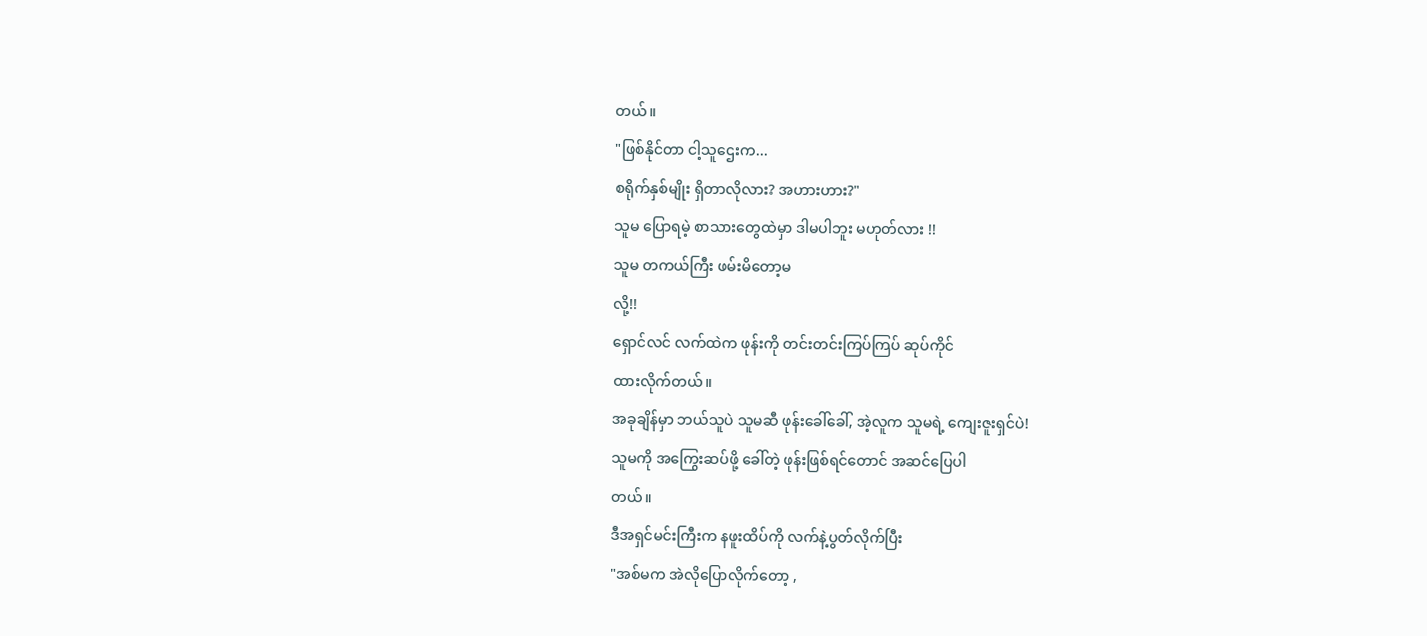တယ်။
"ဖြစ်နိုင်တာ ငါ့သူဌေးက...
စရိုက်နှစ်မျိုး ရှိတာလိုလား? အဟားဟား?"
သူမ ပြောရမဲ့ စာသားတွေထဲမှာ ဒါမပါဘူး မဟုတ်လား !!
သူမ တကယ်ကြီး ဖမ်းမိတော့မ
လို့!!
ရှောင်လင် လက်ထဲက ဖုန်းကို တင်းတင်းကြပ်ကြပ် ဆုပ်ကိုင်
ထားလိုက်တယ်။
အခုချိန်မှာ ဘယ်သူပဲ သူမဆီ ဖုန်းခေါ်ခေါ်, အဲ့လူက သူမရဲ့ ကျေးဇူးရှင်ပဲ!
သူမကို အကြွေးဆပ်ဖို့ ခေါ်တဲ့ ဖုန်းဖြစ်ရင်တောင် အဆင်ပြေပါ
တယ်။
ဒီအရှင်မင်းကြီးက နဖူးထိပ်ကို လက်နဲ့ပွတ်လိုက်ပြီး
"အစ်မက အဲလိုပြောလိုက်တော့ ,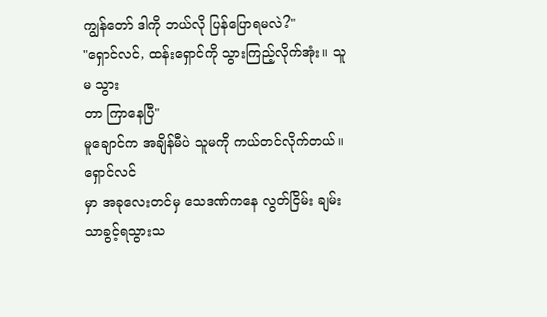ကျွန်တော် ဒါကို ဘယ်လို ပြန်ပြောရမလဲ?"
"ရှောင်လင်, ထန်းရှောင်ကို သွားကြည့်လိုက်အုံး။ သူမ သွား
တာ ကြာနေပြီ"
မူချောင်က အချိန်မီပဲ သူမကို ကယ်တင်လိုက်တယ်။ ရှောင်လင်
မှာ အခုလေးတင်မှ သေဒဏ်ကနေ လွတ်ငြိမ်း ချမ်းသာခွင့်ရသွားသ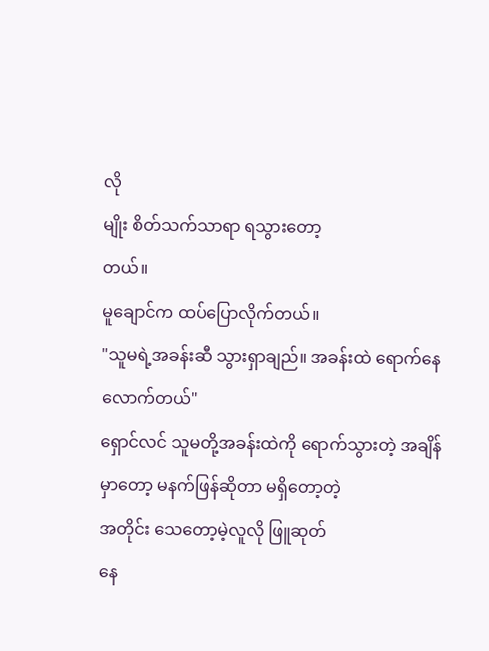လို
မျိုး စိတ်သက်သာရာ ရသွားတော့
တယ်။
မူချောင်က ထပ်ပြောလိုက်တယ်။
"သူမရဲ့အခန်းဆီ သွားရှာချည်။ အခန်းထဲ ရောက်နေလောက်တယ်"
ရှောင်လင် သူမတို့အခန်းထဲကို ရောက်သွားတဲ့ အချိန်မှာတော့ မနက်ဖြန်ဆိုတာ မရှိတော့တဲ့
အတိုင်း သေတော့မဲ့လူလို ဖြူဆုတ်
နေ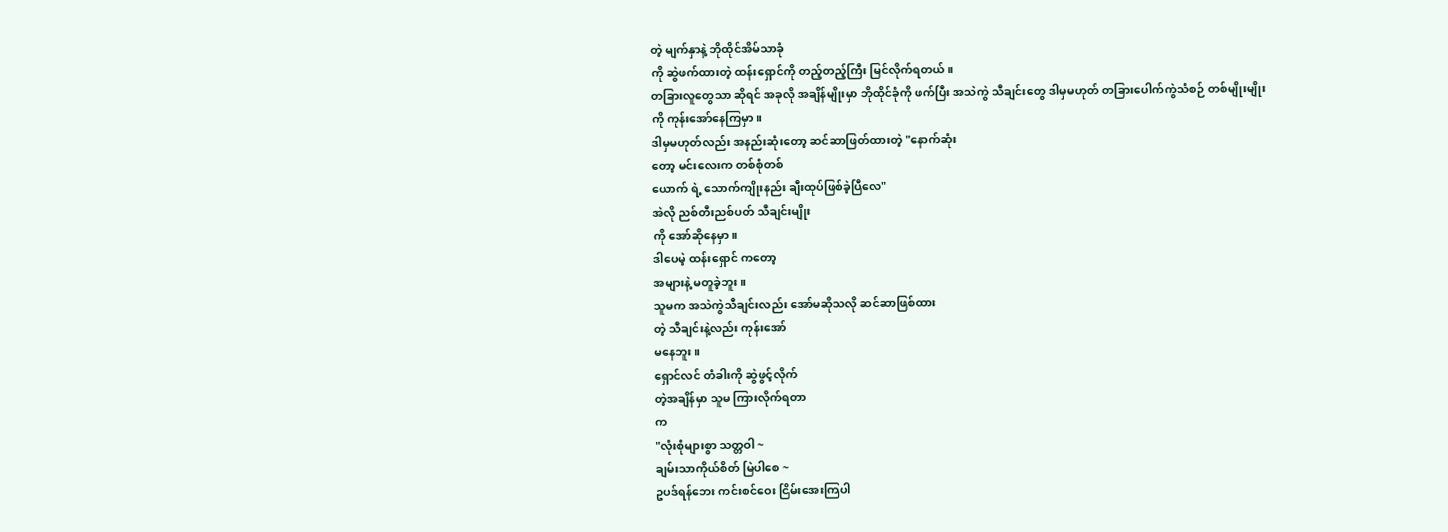တဲ့ မျက်နှာနဲ့ ဘိုထိုင်အိမ်သာခုံ
ကို ဆွဲဖက်ထားတဲ့ ထန်းရှောင်ကို တည့်တည့်ကြီး မြင်လိုက်ရတယ်။
တခြားလူတွေသာ ဆိုရင် အခုလို အချိန်မျိုးမှာ ဘိုထိုင်ခုံကို ဖက်ပြီး အသဲကွဲ သီချင်းတွေ ဒါမှမဟုတ် တခြားပေါက်ကွဲသံစဉ် တစ်မျိုးမျိုး
ကို ကုန်းအော်နေကြမှာ။
ဒါမှမဟုတ်လည်း အနည်းဆုံးတော့ ဆင်ဆာဖြတ်ထားတဲ့ "နောက်ဆုံး
တော့ မင်းလေးက တစ်စုံတစ်
ယောက် ရဲ့ သောက်ကျိုးနည်း ချီးထုပ်ဖြစ်ခဲ့ပြီလေ"
အဲလို ညစ်တီးညစ်ပတ် သီချင်းမျိုး
ကို အော်ဆိုနေမှာ။
ဒါပေမဲ့ ထန်းရှောင် ကတော့
အများနဲ့ မတူခဲ့ဘူး။
သူမက အသဲကွဲသီချင်းလည်း အော်မဆိုသလို ဆင်ဆာဖြစ်ထား
တဲ့ သီချင်းနဲ့လည်း ကုန်းအော်
မနေဘူး။
ရှောင်လင် တံခါးကို ဆွဲဖွင့်လိုက်
တဲ့အချိန်မှာ သူမ ကြားလိုက်ရတာ
က
"လုံးစုံများစွာ သတ္တဝါ ~
ချမ်းသာကိုယ်စိတ် မြဲပါစေ ~
ဥပဒ်ရန်ဘေး ကင်းစင်ဝေး ငြိမ်းအေးကြပါ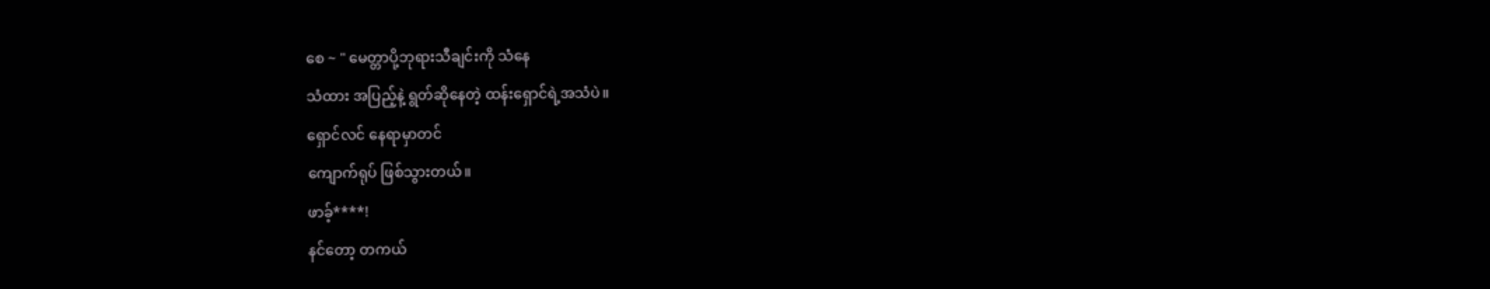စေ ~ " မေတ္တာပို့ဘုရားသီချင်းကို သံနေ
သံထား အပြည့်နဲ့ ရွတ်ဆိုနေတဲ့ ထန်းရှောင်ရဲ့အသံပဲ။
ရှောင်လင် နေရာမှာတင်
ကျောက်ရုပ် ဖြစ်သွားတယ်။
ဖာခ့်****!
နင်တော့ တကယ်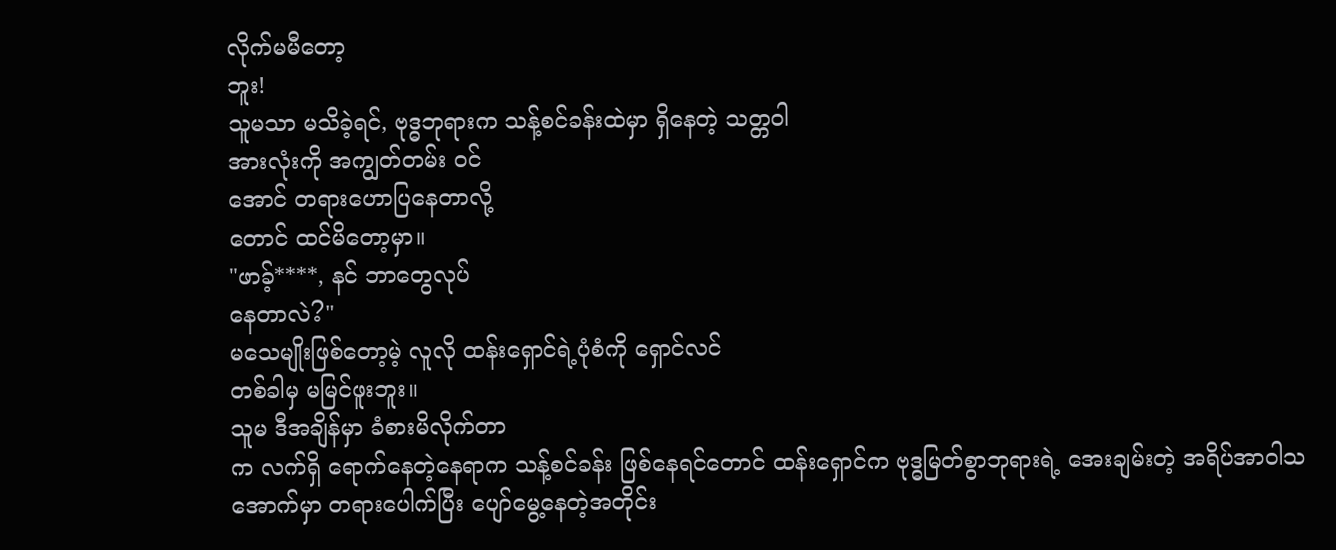လိုက်မမီတော့
ဘူး!
သူမသာ မသိခဲ့ရင်, ဗုဒ္ဓဘုရားက သန့်စင်ခန်းထဲမှာ ရှိနေတဲ့ သတ္တဝါ
အားလုံးကို အကျွတ်တမ်း ဝင်
အောင် တရားဟောပြနေတာလို့
တောင် ထင်မိတော့မှာ။
"ဖာခ့်****, နင် ဘာတွေလုပ်
နေတာလဲ?"
မသေမျိုးဖြစ်တော့မဲ့ လူလို ထန်းရှောင်ရဲ့ပုံစံကို ရှောင်လင်
တစ်ခါမှ မမြင်ဖူးဘူး။
သူမ ဒီအချိန်မှာ ခံစားမိလိုက်တာ
က လက်ရှိ ရောက်နေတဲ့နေရာက သန့်စင်ခန်း ဖြစ်နေရင်တောင် ထန်းရှောင်က ဗုဒ္ဓမြတ်စွာဘုရားရဲ့ အေးချမ်းတဲ့ အရိပ်အာဝါသ
အောက်မှာ တရားပေါက်ပြီး ပျော်မွေ့နေတဲ့အတိုင်း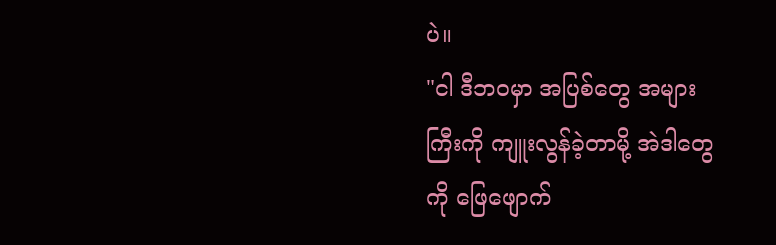ပဲ။
"ငါ ဒီဘဝမှာ အပြစ်တွေ အများ
ကြီးကို ကျူးလွန်ခဲ့တာမို့ အဲဒါတွေ
ကို ဖြေဖျောက်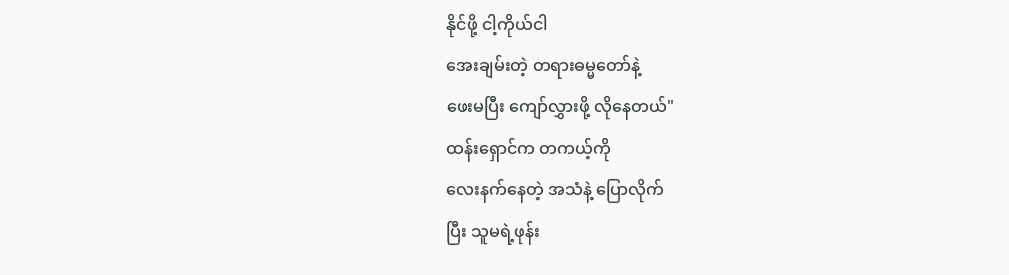နိုင်ဖို့ ငါ့ကိုယ်ငါ
အေးချမ်းတဲ့ တရားဓမ္မတော်နဲ့
ဖေးမပြီး ကျော်လွှားဖို့ လိုနေတယ်"
ထန်းရှောင်က တကယ့်ကို
လေးနက်နေတဲ့ အသံနဲ့ ပြောလိုက်
ပြီး သူမရဲ့ဖုန်း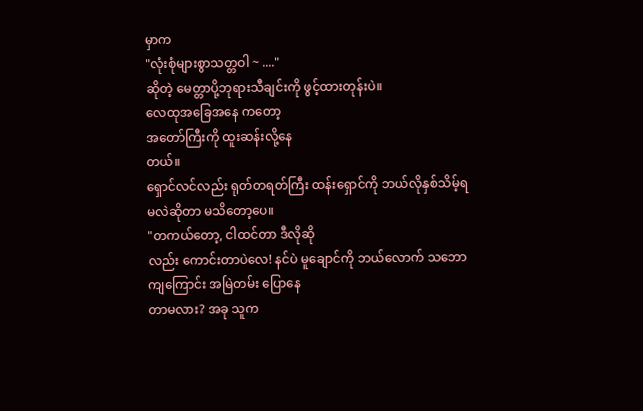မှာက
"လုံးစုံများစွာသတ္တဝါ ~ ...."
ဆိုတဲ့ မေတ္တာပို့ဘုရားသီချင်းကို ဖွင့်ထားတုန်းပဲ။
လေထုအခြေအနေ ကတော့
အတော်ကြီးကို ထူးဆန်းလို့နေ
တယ်။
ရှောင်လင်လည်း ရုတ်တရတ်ကြီး ထန်းရှောင်ကို ဘယ်လိုနှစ်သိမ့်ရ
မလဲဆိုတာ မသိတော့ပေ။
"တကယ်တော့, ငါထင်တာ ဒီလိုဆို
လည်း ကောင်းတာပဲလေ! နင်ပဲ မူချောင်ကို ဘယ်လောက် သဘော
ကျကြောင်း အမြဲတမ်း ပြောနေ
တာမလား? အခု သူက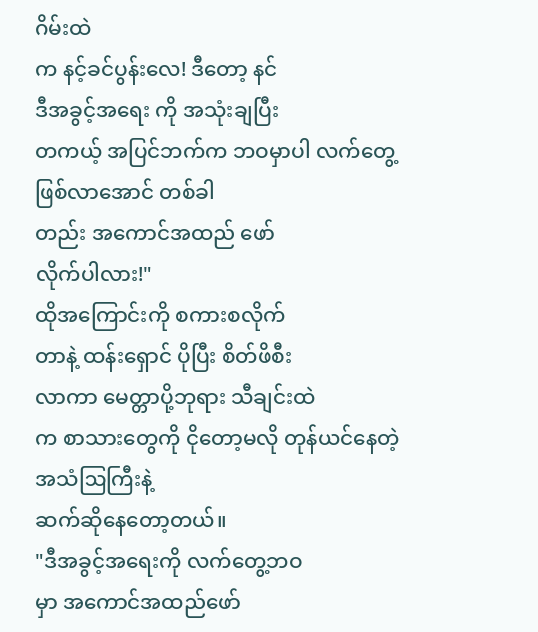ဂိမ်းထဲ
က နင့်ခင်ပွန်းလေ! ဒီတော့ နင်
ဒီအခွင့်အရေး ကို အသုံးချပြီး
တကယ့် အပြင်ဘက်က ဘဝမှာပါ လက်တွေ့ ဖြစ်လာအောင် တစ်ခါ
တည်း အကောင်အထည် ဖော်
လိုက်ပါလား!"
ထိုအကြောင်းကို စကားစလိုက်
တာနဲ့ ထန်းရှောင် ပိုပြီး စိတ်ဖိစီး
လာကာ မေတ္တာပို့ဘုရား သီချင်းထဲ
က စာသားတွေကို ငိုတော့မလို တုန်ယင်နေတဲ့ အသံဩကြီးနဲ့
ဆက်ဆိုနေတော့တယ်။
"ဒီအခွင့်အရေးကို လက်တွေ့ဘဝ
မှာ အကောင်အထည်ဖော်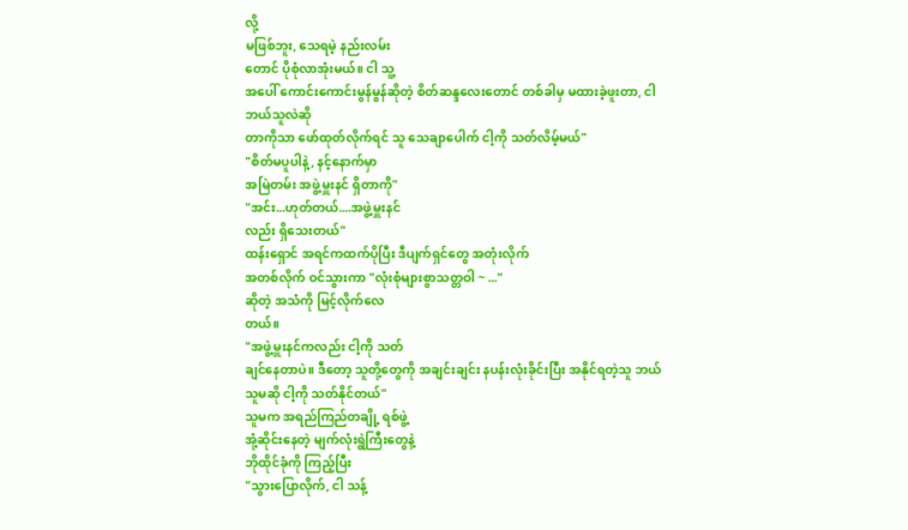လို့
မဖြစ်ဘူး, သေရမဲ့ နည်းလမ်း
တောင် ပိုစုံလာအုံးမယ်။ ငါ သူ့
အပေါ် ကောင်းကောင်းမွန်မွန်ဆိုတဲ့ စိတ်ဆန္ဒလေးတောင် တစ်ခါမှ မထားခဲ့ဖူးတာ, ငါ ဘယ်သူလဲဆို
တာကိုသာ ဖော်ထုတ်လိုက်ရင် သူ သေချာပေါက် ငါ့ကို သတ်လိမ့်မယ်"
"စိတ်မပူပါနဲ့, နင့်နောက်မှာ
အမြဲတမ်း အဖွဲ့မှူးနင် ရှိတာကို"
"အင်း...ဟုတ်တယ်....အဖွဲ့မှူးနင်
လည်း ရှိသေးတယ်"
ထန်းရှောင် အရင်ကထက်ပိုပြီး ဒီပျက်ရှင်တွေ အတုံးလိုက်
အတစ်လိုက် ဝင်သွားကာ "လုံးစုံများစွာသတ္တဝါ ~ ..."
ဆိုတဲ့ အသံကို မြင့်လိုက်လေ
တယ်။
"အဖွဲ့မှူးနင်ကလည်း ငါ့ကို သတ်
ချင်နေတာပဲ။ ဒီတော့ သူတို့တွေကို အချင်းချင်း နပန်းလုံးခိုင်းပြီး အနိုင်ရတဲ့သူ ဘယ်သူမဆို ငါ့ကို သတ်နိုင်တယ်"
သူမက အရည်ကြည်တချို့ ရစ်ဖွဲ့
အုံ့ဆိုင်းနေတဲ့ မျက်လုံးရွဲကြီးတွေနဲ့
ဘိုထိုင်ခုံကို ကြည့်ပြီး
"သွားပြောလိုက်, ငါ သန့်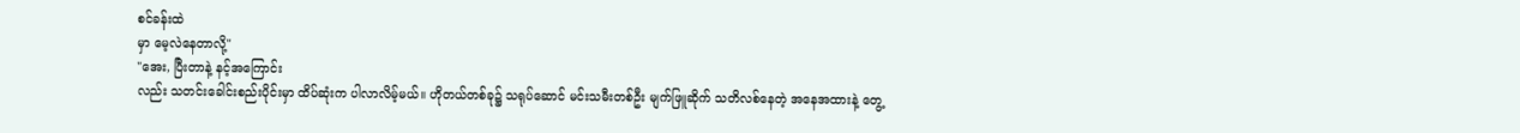စင်ခန်းထဲ
မှာ မေ့လဲနေတာလို့"
"အေး, ပြီးတာနဲ့ နင့်အကြောင်း
လည်း သတင်းခေါင်းစည်းပိုင်းမှာ ထိပ်ဆုံးက ပါလာလိမ့်မယ်။ ဟိုတယ်တစ်ခု၌ သရုပ်ဆောင် မင်းသမီးတစ်ဦး မျက်ဖြူဆိုက် သတိလစ်နေတဲ့ အနေအထားနဲ့ တွေ့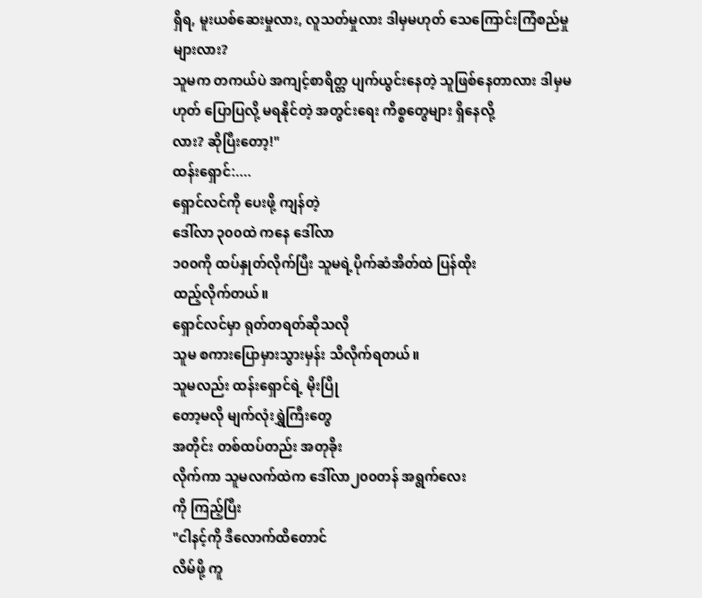ရှိရ, မူးယစ်ဆေးမှုလား, လူသတ်မှုလား ဒါမှမဟုတ် သေကြောင်းကြံစည်မှုများလား?
သူမက တကယ်ပဲ အကျင့်စာရိတ္တ ပျက်ယွင်းနေတဲ့ သူဖြစ်နေတာလား ဒါမှမဟုတ် ပြောပြလို့ မရနိုင်တဲ့ အတွင်းရေး ကိစ္စတွေများ ရှိနေလို့
လား? ဆိုပြီးတော့!"
ထန်းရှောင်:....
ရှောင်လင်ကို ပေးဖို့ ကျန်တဲ့
ဒေါ်လာ ၃၀၀ထဲ ကနေ ဒေါ်လာ
၁၀၀ကို ထပ်နှုတ်လိုက်ပြီး သူမရဲ့ပိုက်ဆံအိတ်ထဲ ပြန်ထိုး
ထည့်လိုက်တယ်။
ရှောင်လင်မှာ ရုတ်တရတ်ဆိုသလို
သူမ စကားပြောမှားသွားမှန်း သိလိုက်ရတယ်။
သူမလည်း ထန်းရှောင်ရဲ့ မိုးပြို
တော့မလို မျက်လုံးရွှဲကြီးတွေ
အတိုင်း တစ်ထပ်တည်း အတုခိုး
လိုက်ကာ သူမလက်ထဲက ဒေါ်လာ၂၀၀တန် အရွက်လေး
ကို ကြည့်ပြီး
"ငါနင့်ကို ဒီလောက်ထိတောင်
လိမ်ဖို့ ကူ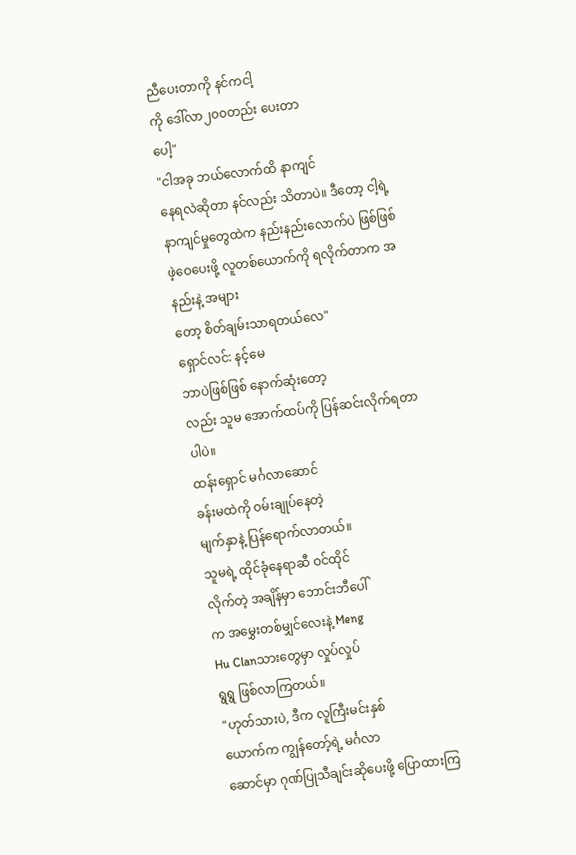ညီပေးတာကို နင်ကငါ့
ကို ဒေါ်လာ၂၀၀တည်း ပေးတာ
ပေါ့"
"ငါအခု ဘယ်လောက်ထိ နာကျင်
နေရလဲဆိုတာ နင်လည်း သိတာပဲ။ ဒီတော့ ငါ့ရဲ့နာကျင်မှုတွေထဲက နည်းနည်းလောက်ပဲ ဖြစ်ဖြစ်
ဖဲ့ဝေပေးဖို့ လူတစ်ယောက်ကို ရလိုက်တာက အနည်းနဲ့ အများ
တော့ စိတ်ချမ်းသာရတယ်လေ"
ရှောင်လင်: နင့်မေ
ဘာပဲဖြစ်ဖြစ် နောက်ဆုံးတော့
လည်း သူမ အောက်ထပ်ကို ပြန်ဆင်းလိုက်ရတာပါပဲ။
ထန်းရှောင် မင်္ဂလာဆောင်
ခန်းမထဲကို ဝမ်းချုပ်နေတဲ့
မျက်နှာနဲ့ ပြန်ရောက်လာတယ်။
သူမရဲ့ ထိုင်ခုံနေရာဆီ ဝင်ထိုင်
လိုက်တဲ့ အချိန်မှာ ဘောင်းဘီပေါ်
က အမွှေးတစ်မျှင်လေးနဲ့ Meng
Hu Clanသားတွေမှာ လှုပ်လှုပ်
ရွရွ ဖြစ်လာကြတယ်။
"ဟုတ်သားပဲ, ဒီက လူကြီးမင်းနှစ်
ယောက်က ကျွန်တော့်ရဲ့ မင်္ဂလာ
ဆောင်မှာ ဂုဏ်ပြုသီချင်းဆိုပေးဖို့ ပြောထားကြ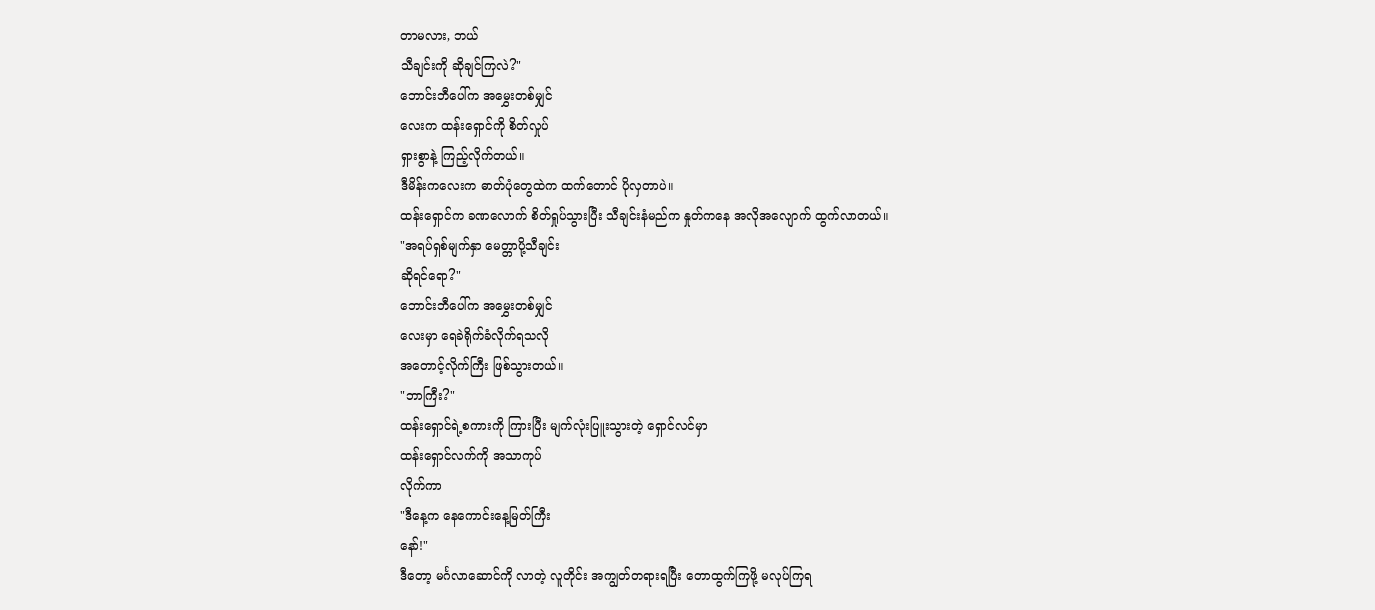တာမလား, ဘယ်
သီချင်းကို ဆိုချင်ကြလဲ?"
ဘောင်းဘီပေါ်က အမွှေးတစ်မျှင်
လေးက ထန်းရှောင်ကို စိတ်လှုပ်
ရှားစွာနဲ့ ကြည့်လိုက်တယ်။
ဒီမိန်းကလေးက ဓာတ်ပုံတွေထဲက ထက်တောင် ပိုလှတာပဲ။
ထန်းရှောင်က ခဏလောက် စိတ်ရှုပ်သွားပြီး သီချင်းနံမည်က နှုတ်ကနေ အလိုအလျောက် ထွက်လာတယ်။
"အရပ်ရှစ်မျက်နှာ မေတ္တာပို့သီချင်း
ဆိုရင်ရော?"
ဘောင်းဘီပေါ်က အမွှေးတစ်မျှင်
လေးမှာ ရေခဲရိုက်ခံလိုက်ရသလို
အတောင့်လိုက်ကြီး ဖြစ်သွားတယ်။
"ဘာကြီး?"
ထန်းရှောင်ရဲ့စကားကို ကြားပြီး မျက်လုံးပြူးသွားတဲ့ ရှောင်လင်မှာ
ထန်းရှောင်လက်ကို အသာကုပ်
လိုက်ကာ
"ဒီနေ့က နေကောင်းနေ့မြတ်ကြီး
နော်!"
ဒီတော့ မင်္ဂလာဆောင်ကို လာတဲ့ လူတိုင်း အကျွတ်တရားရပြီး တောထွက်ကြဖို့ မလုပ်ကြရ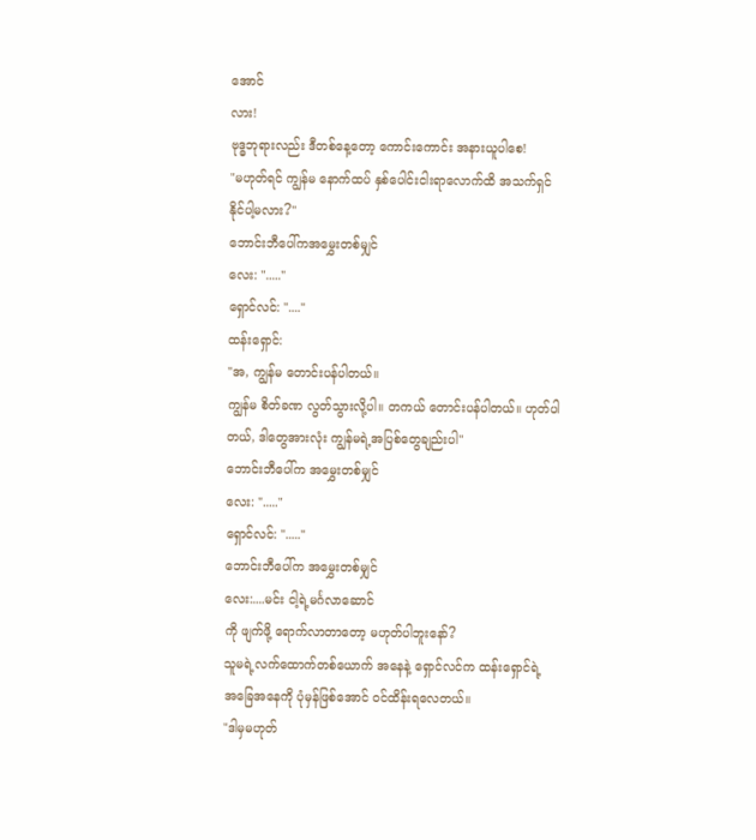အောင်
လား!
ဗုဒ္ဓဘုရားလည်း ဒီတစ်နေ့တော့ ကောင်းကောင်း အနားယူပါစေ!
"မဟုတ်ရင် ကျွန်မ နောက်ထပ် နှစ်ပေါင်းငါးရာလောက်ထိ အသက်ရှင်နိုင်ပါ့မလား?"
ဘောင်းဘီပေါ်ကအမွှေးတစ်မျှင်
လေး: "....."
ရှောင်လင်: "...."
ထန်းရှောင်:
"အ, ကျွန်မ တောင်းပန်ပါတယ်။
ကျွန်မ စိတ်ခဏ လွတ်သွားလို့ပါ။ တကယ် တောင်းပန်ပါတယ်။ ဟုတ်ပါတယ်, ဒါတွေအားလုံး ကျွန်မရဲ့အပြစ်တွေချည်းပါ"
ဘောင်းဘီပေါ်က အမွှေးတစ်မျှင်
လေး: "....."
ရှောင်လင်: "....."
ဘောင်းဘီပေါ်က အမွှေးတစ်မျှင်
လေး:....မင်း ငါ့ရဲ့မင်္ဂလာဆောင်
ကို ဖျက်ဖို့ ရောက်လာတာတော့ မဟုတ်ပါဘူးနော်?
သူမရဲ့လက်ထောက်တစ်ယောက် အနေနဲ့ ရှောင်လင်က ထန်းရှောင်ရဲ့ အခြေအနေကို ပုံမှန်ဖြစ်အောင် ဝင်ထိန်းရလေတယ်။
"ဒါမှမဟုတ်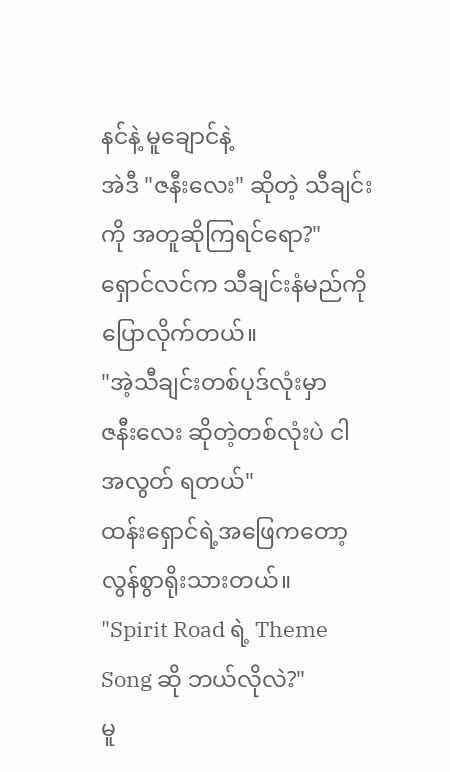နင်နဲ့ မူချောင်နဲ့
အဲဒီ "ဇနီးလေး" ဆိုတဲ့ သီချင်းကို အတူဆိုကြရင်ရော?"
ရှောင်လင်က သီချင်းနံမည်ကို ပြောလိုက်တယ်။
"အဲ့သီချင်းတစ်ပုဒ်လုံးမှာ
ဇနီးလေး ဆိုတဲ့တစ်လုံးပဲ ငါ
အလွတ် ရတယ်"
ထန်းရှောင်ရဲ့အဖြေကတော့ လွန်စွာရိုးသားတယ်။
"Spirit Road ရဲ့ Theme
Song ဆို ဘယ်လိုလဲ?"
မူ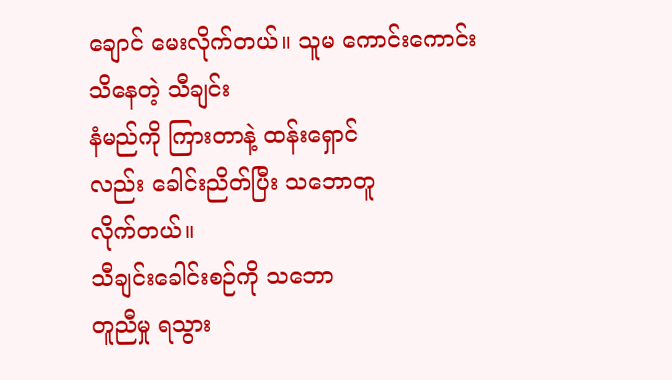ချောင် မေးလိုက်တယ်။ သူမ ကောင်းကောင်းသိနေတဲ့ သီချင်း
နံမည်ကို ကြားတာနဲ့ ထန်းရှောင်
လည်း ခေါင်းညိတ်ပြီး သဘောတူ
လိုက်တယ်။
သီချင်းခေါင်းစဉ်ကို သဘော
တူညီမှု ရသွား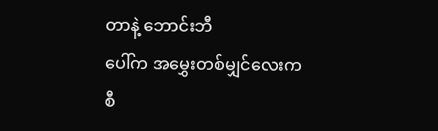တာနဲ့ ဘောင်းဘီ
ပေါ်က အမွှေးတစ်မျှင်လေးက
စီ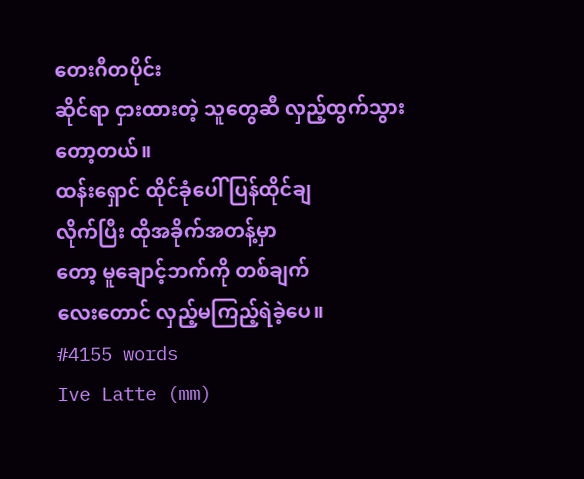တေးဂီတပိုင်း
ဆိုင်ရာ ငှားထားတဲ့ သူတွေဆီ လှည့်ထွက်သွားတော့တယ်။
ထန်းရှောင် ထိုင်ခုံပေါ် ပြန်ထိုင်ချ
လိုက်ပြီး ထိုအခိုက်အတန့်မှာ
တော့ မူချောင့်ဘက်ကို တစ်ချက်
လေးတောင် လှည့်မကြည့်ရဲခဲ့ပေ။
#4155 words
Ive Latte (mm)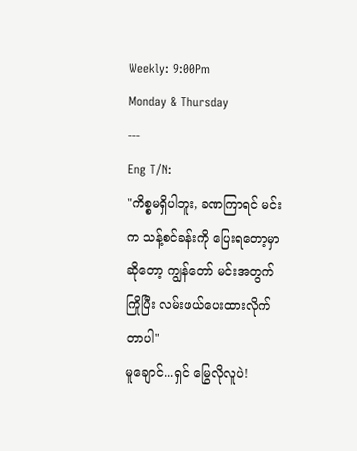Weekly: 9:00Pm
Monday & Thursday
---
Eng T/N:
"ကိစ္စမရှိပါဘူး, ခဏကြာရင် မင်း
က သန့်စင်ခန်းကို ပြေးရတော့မှာ
ဆိုတော့ ကျွန်တော် မင်းအတွက်
ကြိုပြီး လမ်းဖယ်ပေးထားလိုက်
တာပါ"
မူချောင်...ရှင် မြွေလိုလူပဲ!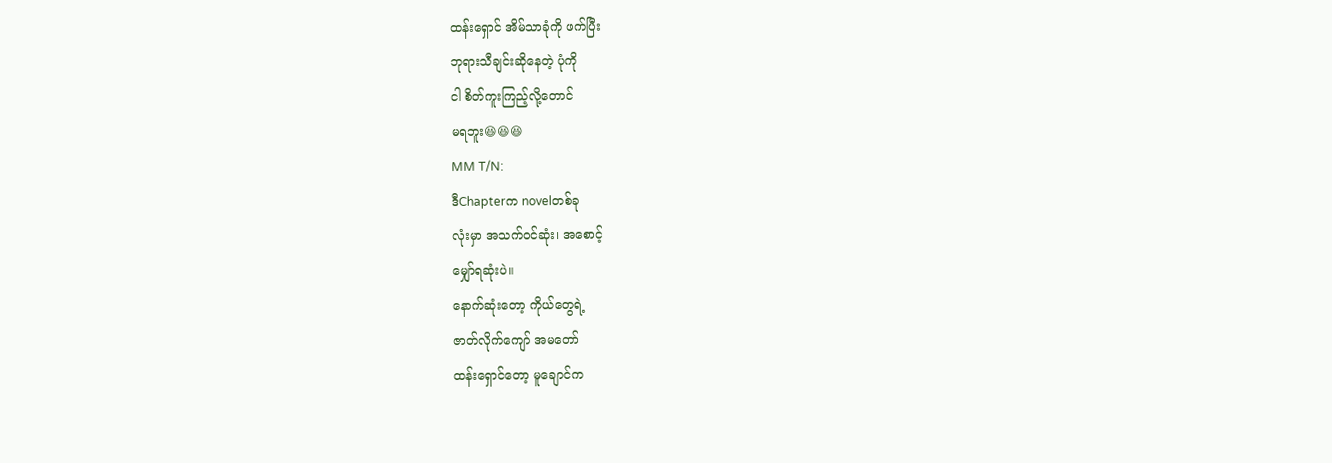ထန်းရှောင် အိမ်သာခုံကို ဖက်ပြီး
ဘုရားသီချင်းဆိုနေတဲ့ ပုံကို
ငါ စိတ်ကူးကြည့်လို့တောင်
မရဘူး😆😆😆
MM T/N:
ဒီChapterက novelတစ်ခု
လုံးမှာ အသက်ဝင်ဆုံး၊ အစောင့်
မျှော်ရဆုံးပဲ။
နောက်ဆုံးတော့ ကိုယ်တွေရဲ့
ဇာတ်လိုက်ကျော် အမတော်
ထန်းရှောင်တော့ မူချောင်က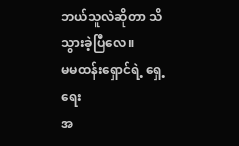ဘယ်သူလဲဆိုတာ သိသွားခဲ့ပြီလေ။
မမထန်းရှောင်ရဲ့ ရှေ့ရေး
အ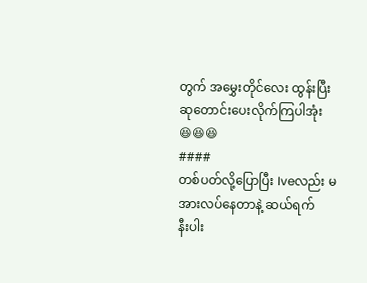တွက် အမွှေးတိုင်လေး ထွန်းပြီး
ဆုတောင်းပေးလိုက်ကြပါအုံး
😆😆😆
####
တစ်ပတ်လို့ပြောပြီး Iveလည်း မအားလပ်နေတာနဲ့ ဆယ်ရက်
နီးပါး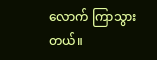လောက် ကြာသွားတယ်။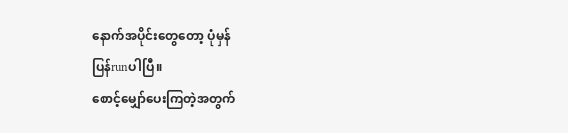နောက်အပိုင်းတွေတော့ ပုံမှန်
ပြန်runပါပြီ။
စောင့်မျှော်ပေးကြတဲ့အတွက်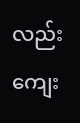လည်း ကျေး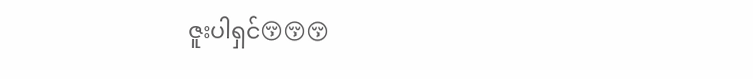ဇူးပါရှင်😚😚😚